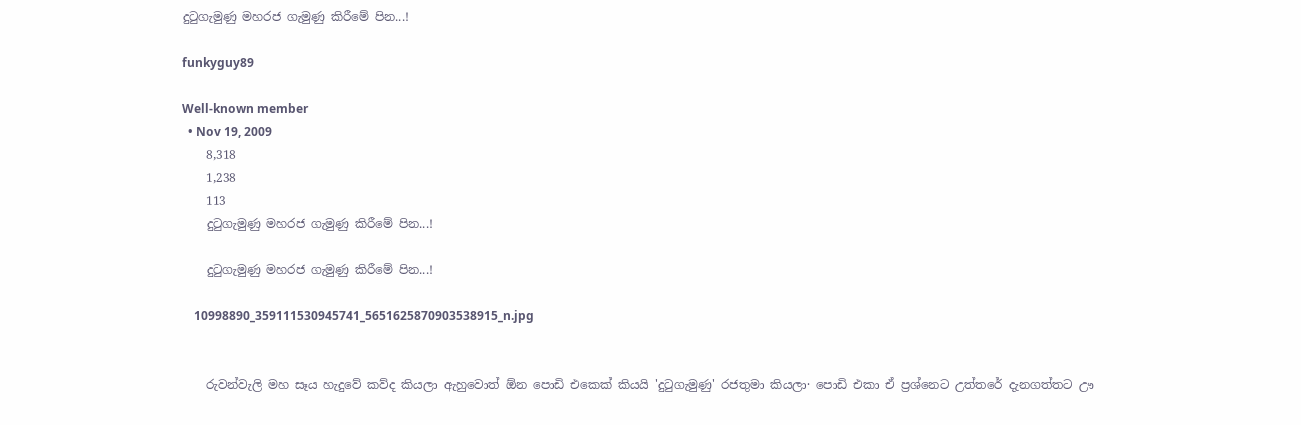දුටුගැමුණු මහරජ ගැමුණු කිරීමේ පින...!

funkyguy89

Well-known member
  • Nov 19, 2009
    8,318
    1,238
    113
    දුටුගැමුණු මහරජ ගැමුණු කිරීමේ පින...!

    දුටුගැමුණු මහරජ ගැමුණු කිරීමේ පින...!

    10998890_359111530945741_5651625870903538915_n.jpg


    රුවන්වැලි මහ සෑය හැදුවේ කව්ද කියලා ඇහුවොත් ඕන පොඩි එකෙක්‌ කියයි 'දුටුගැමුණු' රජතුමා කියලා· පොඩි එකා ඒ ප්‍රශ්නෙට උත්තරේ දැනගත්තට ඌ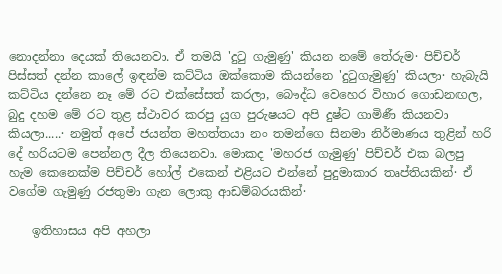නොදන්නා දෙයක්‌ තියෙනවා. ඒ තමයි 'දුටු ගැමුණු' කියන නමේ තේරුම· පිච්චර් පිස්‌සත් දන්න කාලේ ඉඳන්ම කට්‌ටිය ඔක්‌කොම කියන්නෙ 'දුටුගැමුණු' කියලා· හැබැයි කට්‌ටිය දන්නෙ නෑ මේ රට එක්‌සේසත් කරලා, බෞද්ධ වෙහෙර විහාර ගොඩනඟල, බුදු දහම මේ රට තුළ ස්‌ථාවර කරපු යුග පුරුෂයට අපි දුෂ්ට ගාමිණී කියනවා කියලා.....· නමුත් අපේ ජයන්ත මහත්තයා නං තමන්ගෙ සිනමා නිර්මාණය තුළින් හරි දේ හරියටම පෙන්නල දීල තියෙනවා. මොකද 'මහරජ ගැමුණු' පිච්චර් එක බලපු හැම කෙනෙක්‌ම පිච්චර් හෝල් එකෙන් එළියට එන්නේ පුදුමාකාර තෘප්තියකින්· ඒ වගේම ගැමුණු රජතුමා ගැන ලොකු ආඩම්බරයකින්·

    ඉතිහාසය අපි අහලා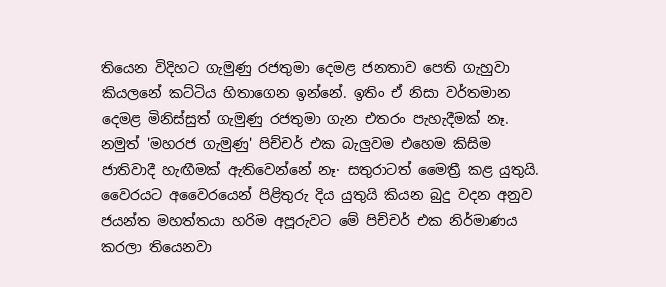තියෙන විදිහට ගැමුණු රජතුමා දෙමළ ජනතාව පෙති ගැහුවා කියලනේ කට්‌ටිය හිතාගෙන ඉන්නේ. ඉතිං ඒ නිසා වර්තමාන දෙමළ මිනිස්‌සුත් ගැමුණු රජතුමා ගැන එතරං පැහැදීමක්‌ නෑ. නමුත් 'මහරජ ගැමුණු' පිච්චර් එක බැලුවම එහෙම කිසිම ජාතිවාදී හැඟීමක්‌ ඇතිවෙන්නේ නෑ· සතුරාටත් මෛත්‍රී කළ යුතුයි. වෛරයට අවෛරයෙන් පිළිතුරු දිය යුතුයි කියන බුදු වදන අනුව ජයන්ත මහත්තයා හරිම අපූරුවට මේ පිච්චර් එක නිර්මාණය කරලා තියෙනවා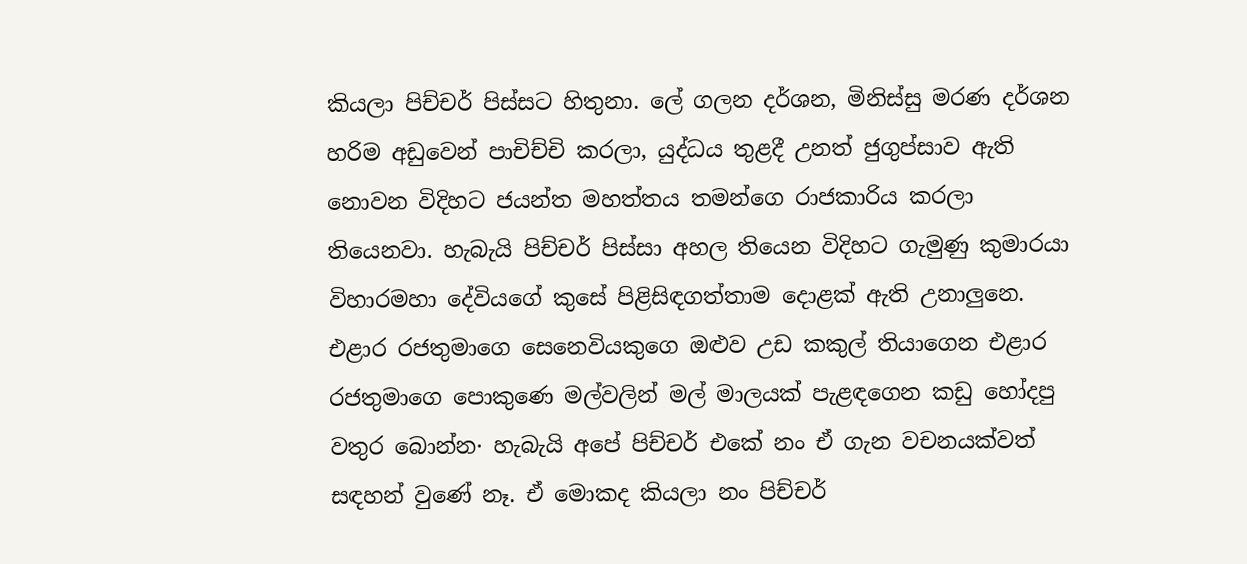කියලා පිච්චර් පිස්‌සට හිතුනා. ලේ ගලන දර්ශන, මිනිස්‌සු මරණ දර්ශන හරිම අඩුවෙන් පාචිච්චි කරලා, යුද්ධය තුළදී උනත් ජුගුප්සාව ඇති නොවන විදිහට ජයන්ත මහත්තය තමන්ගෙ රාජකාරිය කරලා තියෙනවා. හැබැයි පිච්චර් පිස්‌සා අහල තියෙන විදිහට ගැමුණු කුමාරයා විහාරමහා දේවියගේ කුසේ පිළිසිඳගත්තාම දොළක්‌ ඇති උනාලුනෙ. එළාර රජතුමාගෙ සෙනෙවියකුගෙ ඔළුව උඩ කකුල් තියාගෙන එළාර රජතුමාගෙ පොකුණෙ මල්වලින් මල් මාලයක්‌ පැළඳගෙන කඩු හෝදපු වතුර බොන්න· හැබැයි අපේ පිච්චර් එකේ නං ඒ ගැන වචනයක්‌වත් සඳහන් වුණේ නෑ. ඒ මොකද කියලා නං පිච්චර්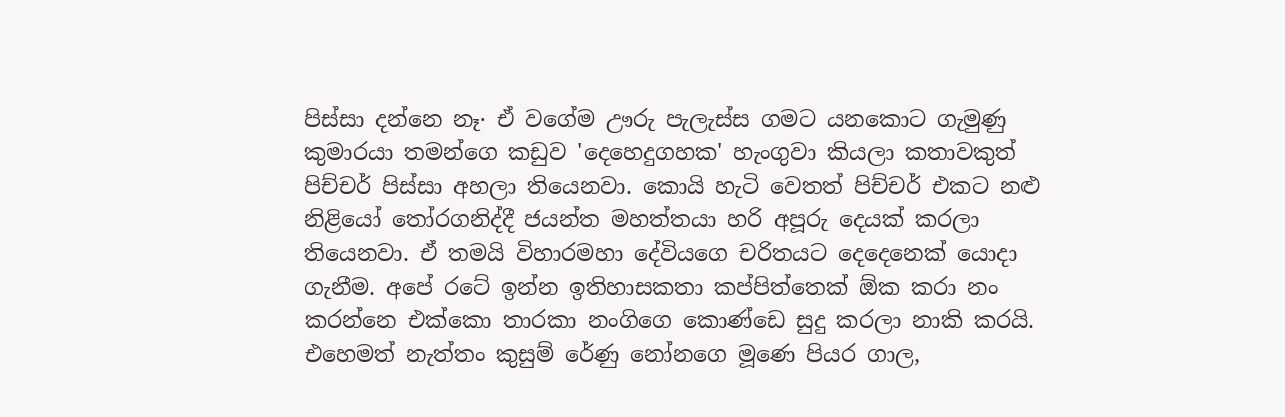පිස්‌සා දන්නෙ නෑ· ඒ වගේම ඌරු පැලැස්‌ස ගමට යනකොට ගැමුණු කුමාරයා තමන්ගෙ කඩුව 'දෙහෙදුගහක' හැංගුවා කියලා කතාවකුත් පිච්චර් පිස්‌සා අහලා තියෙනවා. කොයි හැටි වෙතත් පිච්චර් එකට නළු නිළියෝ තෝරගනිද්දී ජයන්ත මහත්තයා හරි අපූරු දෙයක්‌ කරලා තියෙනවා. ඒ තමයි විහාරමහා දේවියගෙ චරිතයට දෙදෙනෙක්‌ යොදා ගැනීම. අපේ රටේ ඉන්න ඉතිහාසකතා කප්පිත්තෙක්‌ ඕක කරා නං කරන්නෙ එක්‌කො තාරකා නංගිගෙ කොණ්‌ඩෙ සුදු කරලා නාකි කරයි. එහෙමත් නැත්තං කුසුම් රේණු නෝනගෙ මූණෙ පියර ගාල,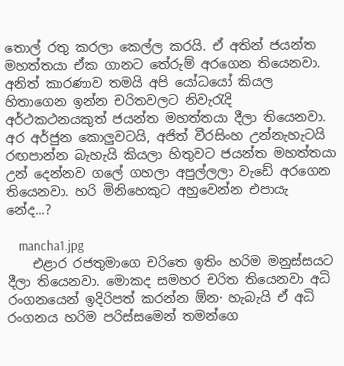තොල් රතු කරලා කෙල්ල කරයි. ඒ අතින් ජයන්ත මහත්තයා ඒක ගානට තේරුම් අරගෙන තියෙනවා. අනිත් කාරණාව තමයි අපි යෝධයෝ කියල හිතාගෙන ඉන්න චරිතවලට නිවැරැදි අර්ථකථනයකුත් ජයන්ත මහත්තයා දීලා තියෙනවා. අර අර්ජුන කොලුවටයි, අජිත් වීරසිංහ උන්නැහැටයි රඟපාන්න බැහැයි කියලා හිතුවට ජයන්ත මහත්තයා උන් දෙන්නව ගලේ ගහලා අපුල්ලලා වැඩේ අරගෙන තියෙනවා. හරි මිනිහෙකුට අහුවෙන්න එපායැ නේද...?

    mancha1.jpg
    එළාර රජතුමාගෙ චරිතෙ ඉතිං හරිම මනුස්‌සයට දීලා තියෙනවා. මොකද සමහර චරිත තියෙනවා අධි රංගනයෙන් ඉදිරිපත් කරන්න ඕන· හැබැයි ඒ අධි රංගනය හරිම පරිස්‌සමෙන් තමන්ගෙ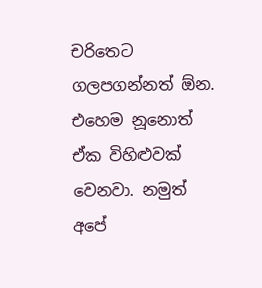චරිතෙට ගලපගන්නත් ඕන. එහෙම නූනොත් ඒක විහිළුවක්‌ වෙනවා. නමුත් අපේ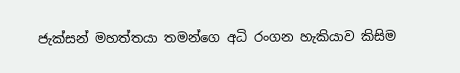ජැක්‌සන් මහත්තයා තමන්ගෙ අධි රංගන හැකියාව කිසිම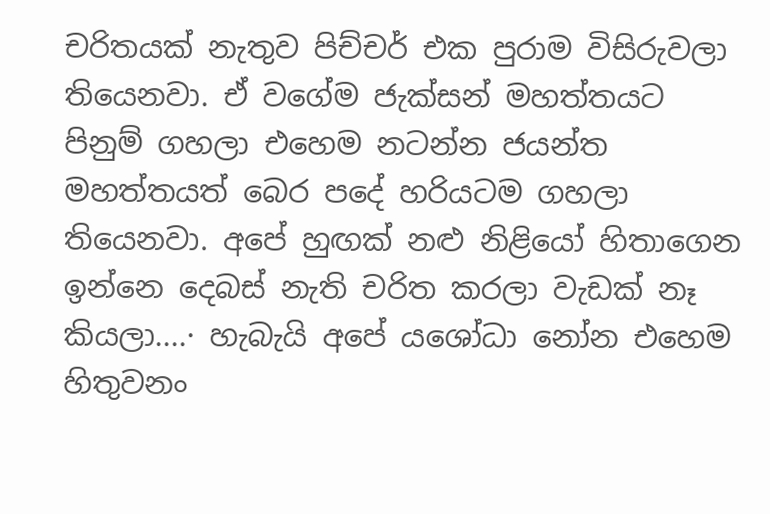චරිතයක්‌ නැතුව පිච්චර් එක පුරාම විසිරුවලා තියෙනවා. ඒ වගේම ජැක්‌සන් මහත්තයට පිනුම් ගහලා එහෙම නටන්න ජයන්ත මහත්තයත් බෙර පදේ හරියටම ගහලා තියෙනවා. අපේ හුඟක්‌ නළු නිළියෝ හිතාගෙන ඉන්නෙ දෙබස්‌ නැති චරිත කරලා වැඩක්‌ නෑ කියලා....· හැබැයි අපේ යශෝධා නෝන එහෙම හිතුවනං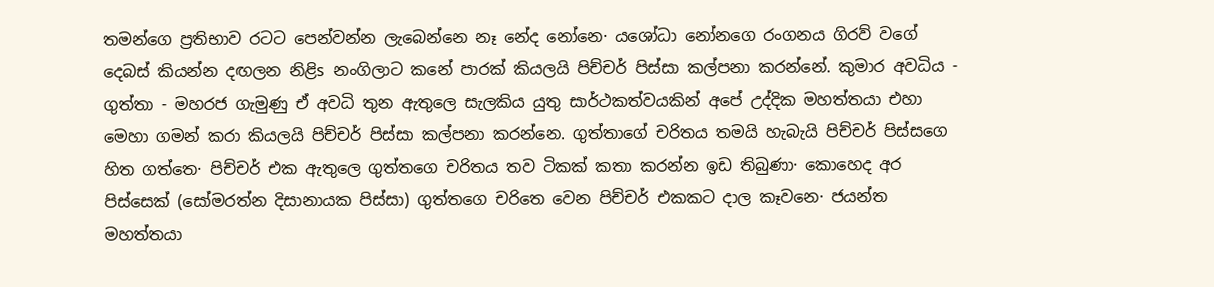තමන්ගෙ ප්‍රතිභාව රටට පෙන්වන්න ලැබෙන්නෙ නෑ නේද නෝනෙ· යශෝධා නෝනගෙ රංගනය ගිරව් වගේ දෙබස්‌ කියන්න දඟලන නිළිs නංගිලාට කනේ පාරක්‌ කියලයි පිච්චර් පිස්‌සා කල්පනා කරන්නේ. කුමාර අවධිය - ගුත්තා - මහරජ ගැමුණු ඒ අවධි තුන ඇතුලෙ සැලකිය යුතු සාර්ථකත්වයකින් අපේ උද්දික මහත්තයා එහා මෙහා ගමන් කරා කියලයි පිච්චර් පිස්‌සා කල්පනා කරන්නෙ. ගුත්තාගේ චරිතය තමයි හැබැයි පිච්චර් පිස්‌සගෙ හිත ගත්තෙ· පිච්චර් එක ඇතුලෙ ගුත්තගෙ චරිතය තව ටිකක්‌ කතා කරන්න ඉඩ තිබුණා· කොහෙද අර පිස්‌සෙක්‌ (සෝමරත්න දිසානායක පිස්සා) ගුත්තගෙ චරිතෙ වෙන පිච්චර් එකකට දාල කෑවනෙ· ජයන්ත මහත්තයා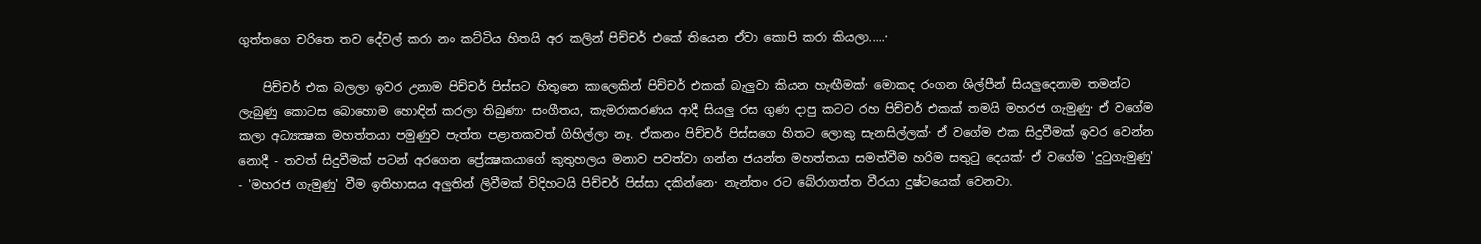ගුත්තගෙ චරිතෙ තව දේවල් කරා නං කට්‌ටිය හිතයි අර කලින් පිච්චර් එකේ තියෙන ඒවා කොපි කරා කියලා.....·

    පිච්චර් එක බලලා ඉවර උනාම පිච්චර් පිස්‌සට හිතුනෙ කාලෙකින් පිච්චර් එකක්‌ බැලුවා කියන හැඟීමක්‌· මොකද රංගන ශිල්පීන් සියලුදෙනාම තමන්ට ලැබුණු කොටස බොහොම හොඳින් කරලා තිබුණා· සංගීතය, කැමරාකරණය ආදී සියලු රස ගුණ දාපු කටට රහ පිච්චර් එකක්‌ තමයි මහරජ ගැමුණු· ඒ වගේම කලා අධ්‍යක්‍ෂක මහත්තයා පමුණුව පැත්ත පළාතකවත් ගිහිල්ලා නෑ. ඒකනං පිච්චර් පිස්‌සගෙ හිතට ලොකු සැනසිල්ලක්‌· ඒ වගේම එක සිදුවීමක්‌ ඉවර වෙන්න නොදී - තවත් සිදුවීමක්‌ පටන් අරගෙන ප්‍රේක්‍ෂකයාගේ කුතුහලය මනාව පවත්වා ගන්න ජයන්ත මහත්තයා සමත්වීම හරිම සතුටු දෙයක්‌· ඒ වගේම 'දුටුගැමුණු' - 'මහරජ ගැමුණු' වීම ඉතිහාසය අලුතින් ලිවීමක්‌ විදිහටයි පිච්චර් පිස්‌සා දකින්නෙ· නැන්තං රට බේරාගත්ත වීරයා දුෂ්ටයෙක්‌ වෙනවා.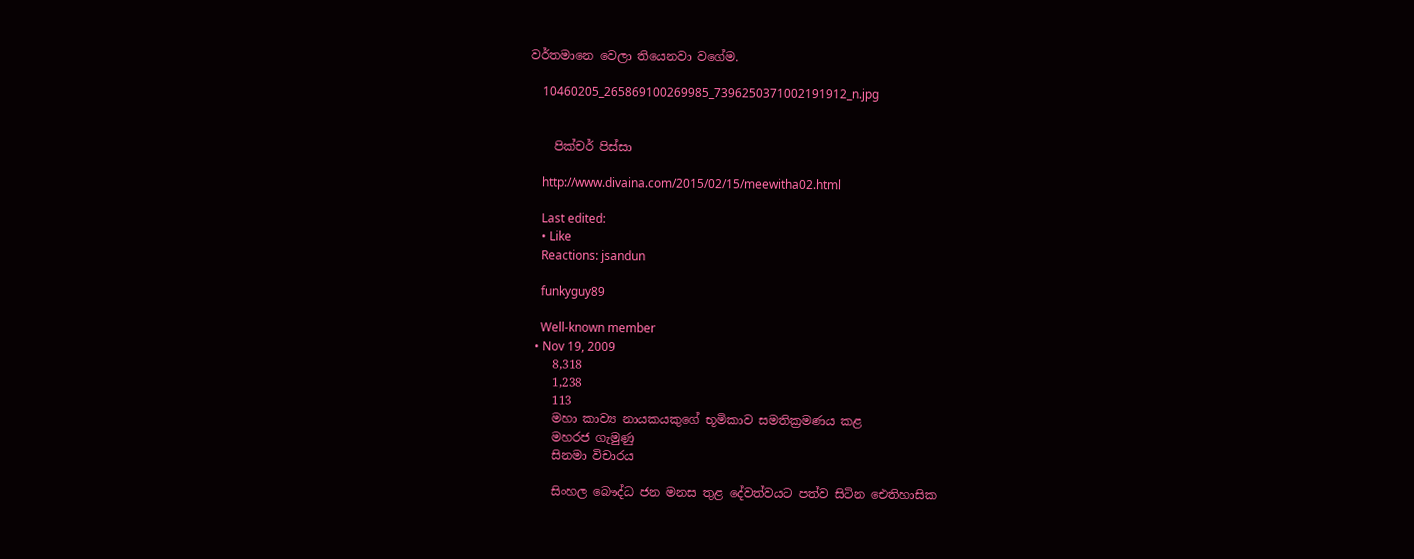වර්තමානෙ වෙලා තියෙනවා වගේම.

    10460205_265869100269985_7396250371002191912_n.jpg


    පික්‌චර් පිස්‌සා

    http://www.divaina.com/2015/02/15/meewitha02.html

    Last edited:
    • Like
    Reactions: jsandun

    funkyguy89

    Well-known member
  • Nov 19, 2009
    8,318
    1,238
    113
    මහා කාව්‍ය නායකයකුගේ භූමිකාව සමතික්‍රමණය කළ
    මහරජ ගැමුණු
    සිනමා විචාරය

    සිංහල බෞද්ධ ජන මනස තුළ දේවත්වයට පත්ව සිටින ඓතිහාසික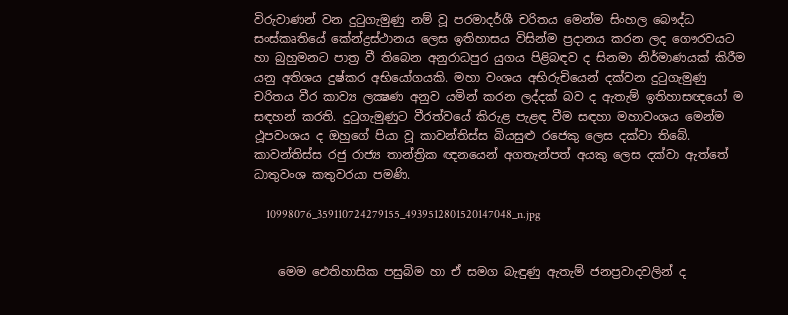විරුවාණන් වන දුටුගැමුණු නම් වූ පරමාදර්ශී චරිතය මෙන්ම සිංහල බෞද්ධ සංස්‌කෘතියේ කේන්ද්‍රස්‌ථානය ලෙස ඉතිහාසය විසින්ම ප්‍රදානය කරන ලද ගෞරවයට හා බුහුමනට පාත්‍ර වී තිබෙන අනුරාධපුර යුගය පිළිබඳව ද සිනමා නිර්මාණයක්‌ කිරීම යනු අතිශය දුෂ්කර අභියෝගයකි. මහා වංශය අභිරුචියෙන් දක්‌වන දුටුගැමුණු චරිතය වීර කාව්‍ය ලක්‍ෂණ අනුව යමින් කරන ලද්දක්‌ බව ද ඇතැම් ඉතිහාසඥයෝ ම සඳහන් කරති. දුටුගැමුණුට වීරත්වයේ කිරුළ පැළඳ වීම සඳහා මහාවංශය මෙන්ම ථූපවංශය ද ඔහුගේ පියා වූ කාවන්තිස්‌ස බියසුළු රජෙකු ලෙස දක්‌වා තිබේ. කාවන්තිස්‌ස රජු රාජ්‍ය තාන්ත්‍රික ඥනයෙන් අගතැන්පත් අයකු ලෙස දක්‌වා ඇත්තේ ධාතුවංශ කතුවරයා පමණි.

    10998076_359110724279155_4939512801520147048_n.jpg


    මෙම ඓතිහාසික පසුබිම හා ඒ සමග බැඳුණු ඇතැම් ජනප්‍රවාදවලින් ද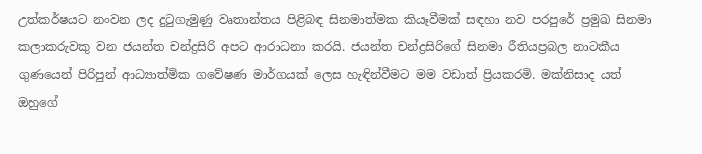උත්කර්ෂයට නංවන ලද දුටුගැමුණු වෘතාන්තය පිළිබඳ සිනමාත්මක කියෑවීමක්‌ සඳහා නව පරපුරේ ප්‍රමුඛ සිනමා කලාකරුවකු වන ජයන්ත චන්ද්‍රසිරි අපට ආරාධනා කරයි. ජයන්ත චන්ද්‍රසිරිගේ සිනමා රීතියප්‍රබල නාටකීය ගුණයෙන් පිරිපුන් ආධ්‍යාත්මික ගවේෂණ මාර්ගයක්‌ ලෙස හැඳින්වීමට මම වඩාත් ප්‍රියකරමි. මක්‌නිසාද යත් ඔහුගේ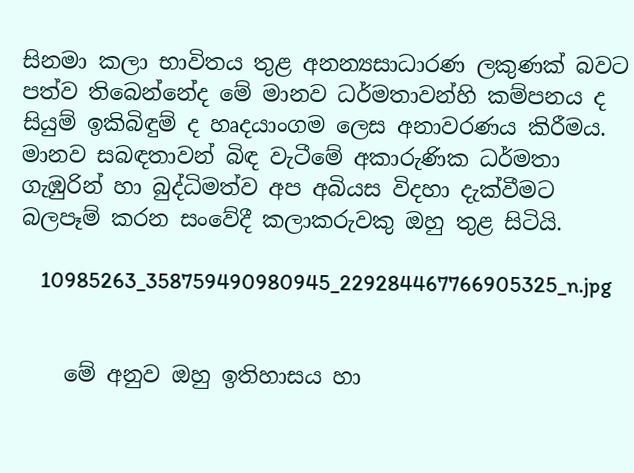සිනමා කලා භාවිතය තුළ අනන්‍යසාධාරණ ලකුණක්‌ බවට පත්ව තිබෙන්නේද මේ මානව ධර්මතාවන්හි කම්පනය ද සියුම් ඉකිබිඳුම් ද හෘදයාංගම ලෙස අනාවරණය කිරීමය. මානව සබඳතාවන් බිඳ වැටීමේ අකාරුණික ධර්මතා ගැඹුරින් හා බුද්ධිමත්ව අප අබියස විදහා දැක්‌වීමට බලපෑම් කරන සංවේදී කලාකරුවකු ඔහු තුළ සිටියි.

    10985263_358759490980945_229284467766905325_n.jpg


    මේ අනුව ඔහු ඉතිහාසය හා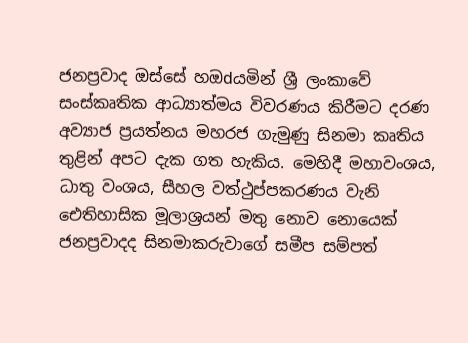ජනප්‍රවාද ඔස්‌සේ හඔdයමින් ශ්‍රී ලංකාවේ සංස්‌කෘතික ආධ්‍යාත්මය විවරණය කිරීමට දරණ අව්‍යාජ ප්‍රයත්නය මහරජ ගැමුණු සිනමා කෘතිය තුළින් අපට දැක ගත හැකිය. මෙහිදී මහාවංශය, ධාතු වංශය, සීහල වත්ථුප්පකරණය වැනි ඓතිහාසික මූලාශ්‍රයන් මතු නොව නොයෙක්‌ ජනප්‍රවාදද සිනමාකරුවාගේ සමීප සම්පත්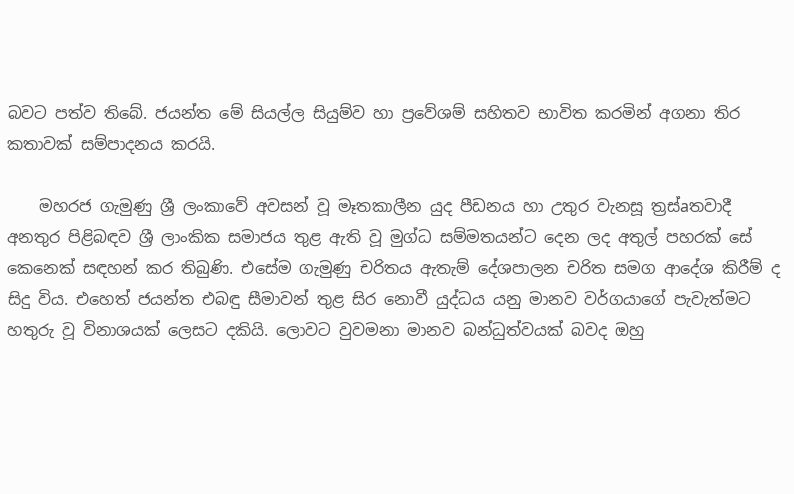බවට පත්ව තිබේ. ජයන්ත මේ සියල්ල සියුම්ව හා ප්‍රවේශම් සහිතව භාවිත කරමින් අගනා තිර කතාවක්‌ සම්පාදනය කරයි.

    මහරජ ගැමුණු ශ්‍රී ලංකාවේ අවසන් වූ මෑතකාලීන යුද පීඩනය හා උතුර වැනසූ ත්‍රස්‌aතවාදී අනතුර පිළිබඳව ශ්‍රී ලාංකික සමාජය තුළ ඇති වූ මුග්ධ සම්මතයන්ට දෙන ලද අතුල් පහරක්‌ සේ කෙනෙක්‌ සඳහන් කර තිබුණි. එසේම ගැමුණු චරිතය ඇතැම් දේශපාලන චරිත සමග ආදේශ කිරීම් ද සිදු විය. එහෙත් ජයන්ත එබඳු සීමාවන් තුළ සිර නොවී යුද්ධය යනු මානව වර්ගයාගේ පැවැත්මට හතුරු වූ විනාශයක්‌ ලෙසට දකියි. ලොවට වුවමනා මානව බන්ධුත්වයක්‌ බවද ඔහු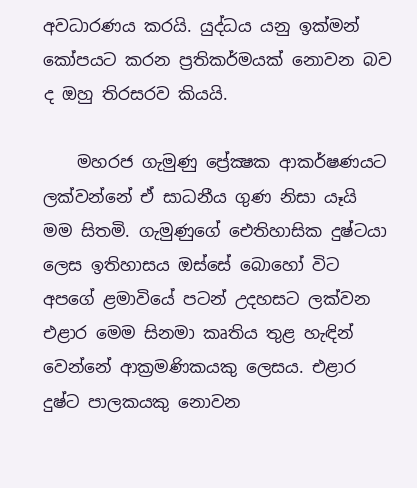අවධාරණය කරයි. යුද්ධය යනු ඉක්‌මන් කෝපයට කරන ප්‍රතිකර්මයක්‌ නොවන බව ද ඔහු තිරසරව කියයි.

    මහරජ ගැමුණු ප්‍රේක්‍ෂක ආකර්ෂණයට ලක්‌වන්නේ ඒ සාධනීය ගුණ නිසා යෑයි මම සිතමි. ගැමුණුගේ ඓතිහාසික දුෂ්ටයා ලෙස ඉතිහාසය ඔස්‌සේ බොහෝ විට අපගේ ළමාවියේ පටන් උදහසට ලක්‌වන එළාර මෙම සිනමා කෘතිය තුළ හැඳින් වෙන්නේ ආක්‍රමණිකයකු ලෙසය. එළාර දුෂ්ට පාලකයකු නොවන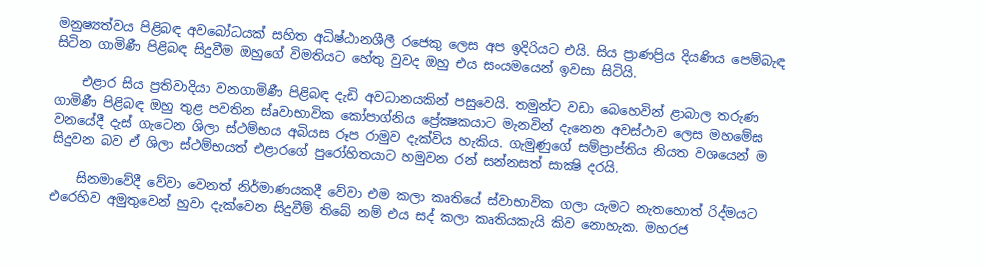මනුෂ්‍යත්වය පිළිබඳ අවබෝධයක්‌ සහිත අධිෂ්ඨානශීලී රජෙකු ලෙස අප ඉදිරියට එයි. සිය ප්‍රාණප්‍රිය දියණිය පෙම්බැඳ සිටින ගාමිණී පිළිබඳ සිදුවීම ඔහුගේ විමතියට හේතු වුවද ඔහු එය සංයමයෙන් ඉවසා සිටියි.

    එළාර සිය ප්‍රතිවාදියා වනගාමිණී පිළිබඳ දැඩි අවධානයකින් පසුවෙයි. තමුන්ට වඩා බෙහෙවින් ළාබාල තරුණ ගාමිණී පිළිබඳ ඔහු තුළ පවතින ස්‌aවාභාවික කෝපාග්නිය ප්‍රේක්‍ෂකයාට මැනවින් දැනෙන අවස්‌ථාව ලෙස මහමේඝ වනයේදී දැස්‌ ගැටෙන ශිලා ස්‌ථම්භය අබියස රූප රාමුව දැක්‌විය හැකිය. ගැමුණුගේ සම්ප්‍රාප්තිය නියත වශයෙන් ම සිදුවන බව ඒ ශිලා ස්‌ථම්භයත් එළාරගේ පුරෝහිතයාට හමුවන රන් සන්නසත් සාක්‍ෂි දරයි.

    සිනමාවේදී වේවා වෙනත් නිර්මාණයකදී වේවා එම කලා කෘතියේ ස්‌වාභාවික ගලා යැමට නැතහොත් රිද්මයට එරෙහිව අමුතුවෙන් හුවා දැක්‌වෙන සිදුවීම් තිබේ නම් එය සද් කලා කෘතියකැයි කිව නොහැක. මහරජ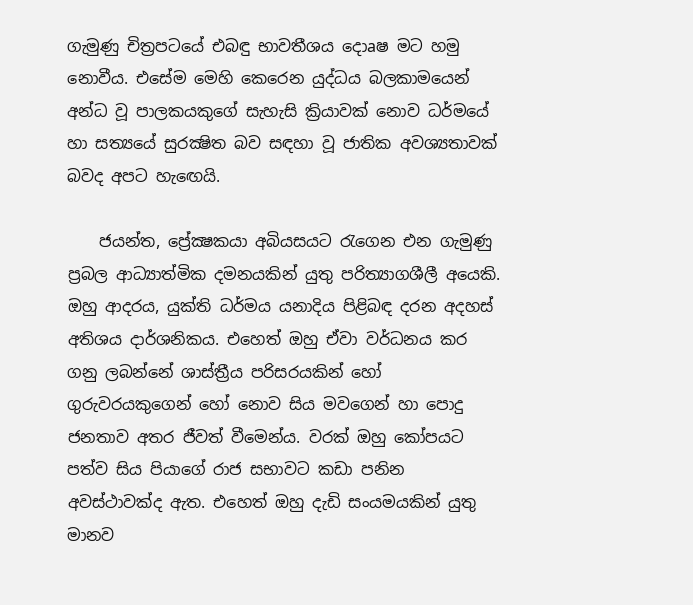ගැමුණු චිත්‍රපටයේ එබඳු භාවතීශය දොaෂ මට හමු නොවීය. එසේම මෙහි කෙරෙන යුද්ධය බලකාමයෙන් අන්ධ වූ පාලකයකුගේ සැහැසි ක්‍රියාවක්‌ නොව ධර්මයේ හා සත්‍යයේ සුරක්‍ෂිත බව සඳහා වූ ජාතික අවශ්‍යතාවක්‌ බවද අපට හැඟෙයි.

    ජයන්ත, ප්‍රේක්‍ෂකයා අබියසයට රැගෙන එන ගැමුණු ප්‍රබල ආධ්‍යාත්මික දමනයකින් යුතු පරිත්‍යාගශීලී අයෙකි. ඔහු ආදරය, යුක්‌ති ධර්මය යනාදිය පිළිබඳ දරන අදහස්‌ අතිශය දාර්ශනිකය. එහෙත් ඔහු ඒවා වර්ධනය කර ගනු ලබන්නේ ශාස්‌ත්‍රීය පරිසරයකින් හෝ ගුරුවරයකුගෙන් හෝ නොව සිය මවගෙන් හා පොදු ජනතාව අතර ජීවත් වීමෙන්ය. වරක්‌ ඔහු කෝපයට පත්ව සිය පියාගේ රාජ සභාවට කඩා පනින අවස්‌ථාවක්‌ද ඇත. එහෙත් ඔහු දැඩි සංයමයකින් යුතු මානව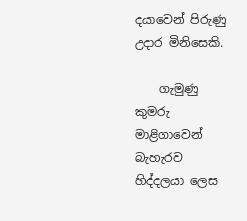දයාවෙන් පිරුණු උදාර මිනිසෙකි.

    ගැමුණු කුමරු මාළිගාවෙන් බැහැරව හිද්දලයා ලෙස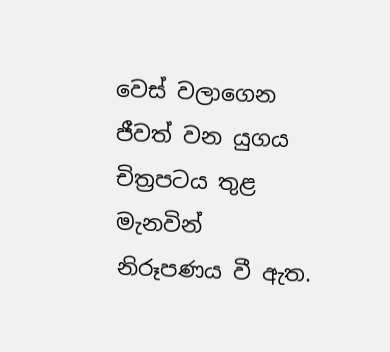වෙස්‌ වලාගෙන ජීවත් වන යුගය චිත්‍රපටය තුළ මැනවින් නිරූපණය වී ඇත.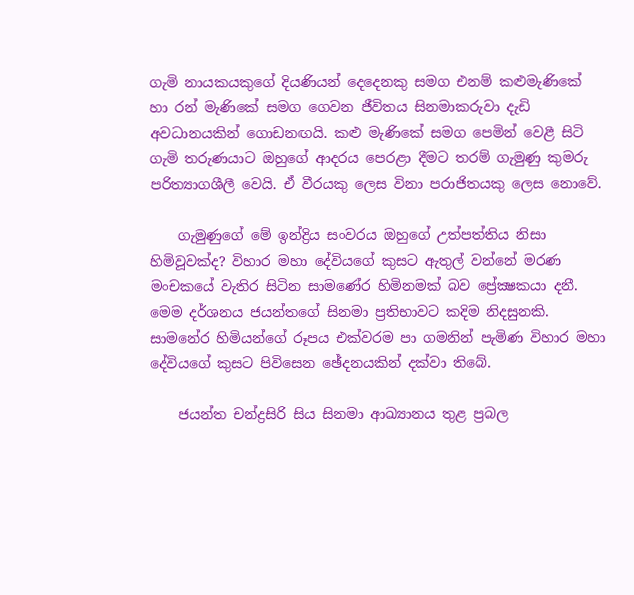ගැමි නායකයකුගේ දියණියන් දෙදෙනකු සමග එනම් කළුමැණිකේ හා රන් මැණිකේ සමග ගෙවන ජීවිතය සිනමාකරුවා දැඩි අවධානයකින් ගොඩනඟයි. කළු මැණිකේ සමග පෙමින් වෙළී සිටි ගැමි තරුණයාට ඔහුගේ ආදරය පෙරළා දීමට තරම් ගැමුණු කුමරු පරිත්‍යාගශීලී වෙයි. ඒ වීරයකු ලෙස විනා පරාජිතයකු ලෙස නොවේ.

    ගැමුණුගේ මේ ඉන්ද්‍රිය සංවරය ඔහුගේ උත්පත්තිය නිසා හිමිවූවක්‌ද? විහාර මහා දේවියගේ කුසට ඇතුල් වන්නේ මරණ මංචකයේ වැතිර සිටින සාමණේර හිමිනමක්‌ බව ප්‍රේක්‍ෂකයා දනී. මෙම දර්ශනය ජයන්තගේ සිනමා ප්‍රතිභාවට කදිම නිදසුනකි. සාමනේර හිමියන්ගේ රූපය එක්‌වරම පා ගමනින් පැමිණ විහාර මහා දේවියගේ කුසට පිවිසෙන ඡේදනයකින් දක්‌වා තිබේ.

    ජයන්ත චන්ද්‍රසිරි සිය සිනමා ආඛ්‍යානය තුළ ප්‍රබල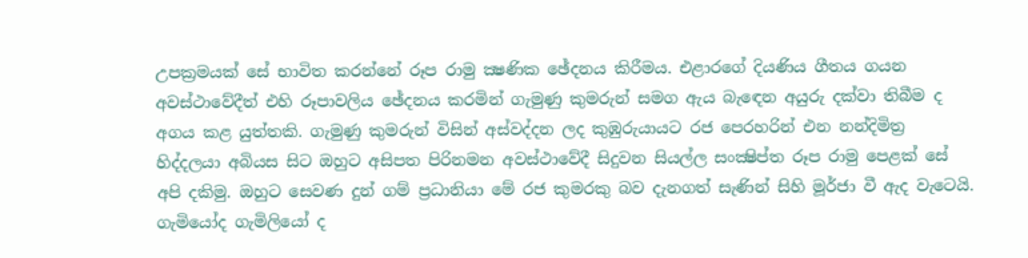උපක්‍රමයක්‌ සේ භාවිත කරන්නේ රූප රාමු ක්‍ෂණික ඡේදනය කිරීමය. එළාරගේ දියණිය ගීතය ගයන අවස්‌ථාවේදීත් එහි රූපාවලිය ඡේදනය කරමින් ගැමුණු කුමරුන් සමග ඇය බැඳෙන අයුරු දක්‌වා තිබීම ද අගය කළ යුත්තකි. ගැමුණු කුමරුන් විසින් අස්‌වද්දන ලද කුඹුරුයායට රජ පෙරහරින් එන නන්දිමිත්‍ර හිද්දලයා අබියස සිට ඔහුට අසිපත පිරිනමන අවස්‌ථාවේදී සිදුවන සියල්ල සංක්‍ෂිප්ත රූප රාමු පෙළක්‌ සේ අපි දකිමු. ඔහුට සෙවණ දුන් ගම් ප්‍රධානියා මේ රජ කුමරකු බව දැනගත් සැණින් සිහි මූර්ජා වී ඇද වැටෙයි. ගැමියෝද ගැමිලියෝ ද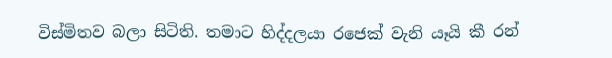විස්‌මිතව බලා සිටිති. තමාට හිද්දලයා රජෙක්‌ වැනි යෑයි කී රන්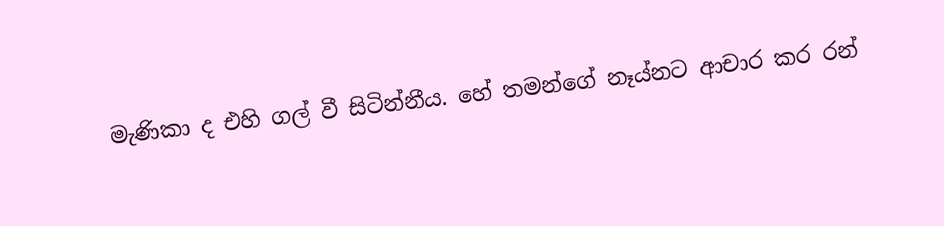මැණිකා ද එහි ගල් වී සිටින්නීය. හේ තමන්ගේ නෑය්නට ආචාර කර රන්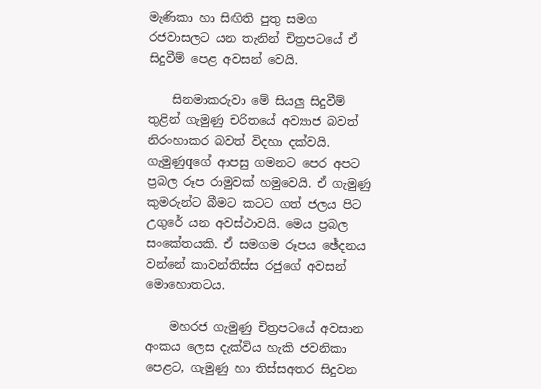මැණිකා හා සිඟිති පුතු සමග රජවාසලට යන තැනින් චිත්‍රපටයේ ඒ සිදුවීම් පෙළ අවසන් වෙයි.

    සිනමාකරුවා මේ සියලු සිදුවීම් තුළින් ගැමුණු චරිතයේ අව්‍යාජ බවත් නිරංහාකර බවත් විදහා දක්‌වයි. ගැමුණුqගේ ආපසු ගමනට පෙර අපට ප්‍රබල රූප රාමුවක්‌ හමුවෙයි. ඒ ගැමුණු කුමරුන්ට බීමට කටට ගත් ජලය පිට උගුරේ යන අවස්‌ථාවයි. මෙය ප්‍රබල සංකේතයකි. ඒ සමගම රූපය ඡේදනය වන්නේ කාවන්තිස්‌ස රජුගේ අවසන් මොහොතටය.

    මහරජ ගැමුණු චිත්‍රපටයේ අවසාන අංකය ලෙස දැක්‌විය හැකි ජවනිකා පෙළට, ගැමුණු හා තිස්‌සඅතර සිදුවන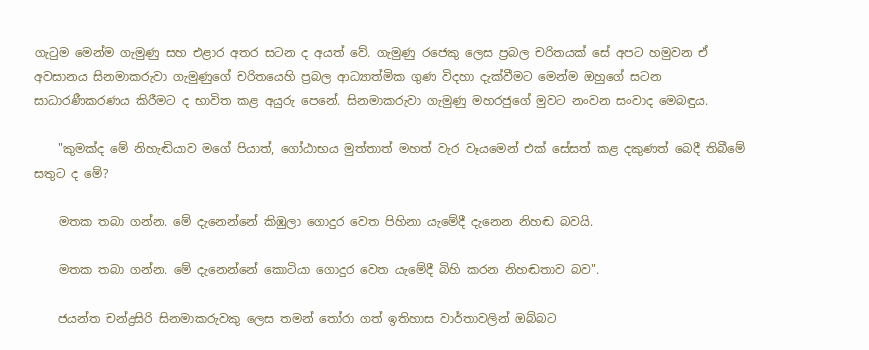ගැටුම මෙන්ම ගැමුණු සහ එළාර අතර සටන ද අයත් වේ. ගැමුණු රජෙකු ලෙස ප්‍රබල චරිතයක්‌ සේ අපට හමුවන ඒ අවසානය සිනමාකරුවා ගැමුණුගේ චරිතයෙහි ප්‍රබල ආධ්‍යාත්මික ගුණ විදහා දැක්‌වීමට මෙන්ම ඔහුගේ සටන සාධාරණීකරණය කිරීමට ද භාවිත කළ අයුරු පෙනේ. සිනමාකරුවා ගැමුණු මහරජුගේ මුවට නංවන සංවාද මෙබඳුය.

    "කුමක්‌ද මේ නිහැඬියාව මගේ පියාත්, ගෝඨාභය මුත්තාත් මහත් වැර වෑයමෙන් එක්‌ සේසත් කළ දකුණත් බෙදී තිබීමේ සතුට ද මේ?

    මතක තබා ගන්න. මේ දැනෙන්නේ කිඹුලා ගොදුර වෙත පිහිනා යැමේදී දැනෙන නිහඬ බවයි.

    මතක තබා ගන්න. මේ දැනෙන්නේ කොටියා ගොදුර වෙත යැමේදී බිහි කරන නිහඬතාව බව".

    ජයන්ත චන්ද්‍රසිරි සිනමාකරුවකු ලෙස තමන් තෝරා ගත් ඉතිහාස වාර්තාවලින් ඔබ්බට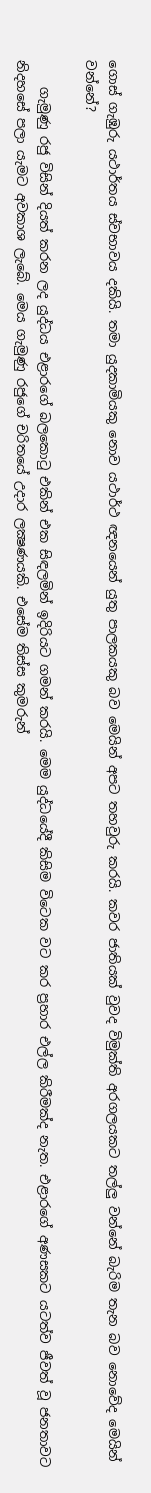ගොස්‌ ගැඹුරු යථාර්තය ස්‌වභාවය දකියි. තමා යුදකාමියකු නොව යථාර්ථ ඥනයෙන් යුතු පාලකයකු බව මෙයින් අපට තහවුරු කරයි. කවර ජාතියක්‌ වුවද විමුක්‌ති අරගලයකට තල්ලු වන්නේ බැරිම තැන බව නොවේද මෙයින් වන්නේ?

    ගැමුණු රජු විසින් දියත් කරන ලද යුද්ධය එළාරගේ බලකොටු එකින් එක සිඳලමින් ඉදිරියට ගමන් කරයි. මෙම යුද්ධයේදී කිසිම විටෙක වට කර ප්‍රහාර එල්ල කිරීමක්‌ද නැත. එළාරගේ අණසකට යටත්ව ජීවත් වූ ජනතාවට නිදහසේ පලා යැමට අවකාශ ලැබේ. මෙය ගැමුණු රජුගේ චරිතයේ උදාර ලක්‍ෂණයකි. එසේම තිස්‌ස කුමරුන්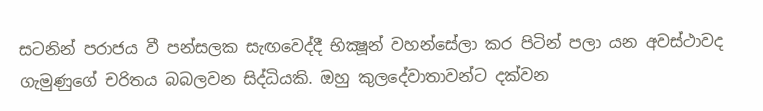සටනින් පරාජය වී පන්සලක සැඟවෙද්දී භික්‍ෂූන් වහන්සේලා කර පිටින් පලා යන අවස්‌ථාවද ගැමුණුගේ චරිතය බබලවන සිද්ධියකි. ඔහු කුලදේවාතාවන්ට දක්‌වන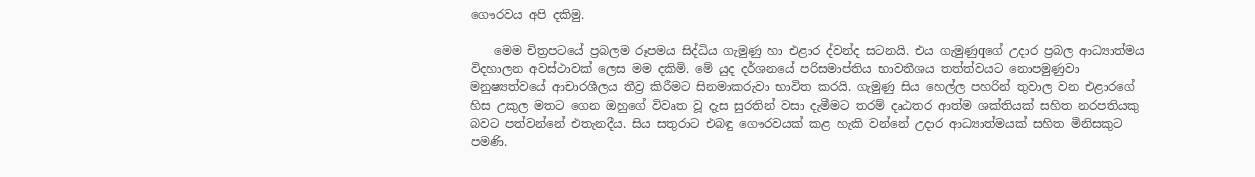ගෞරවය අපි දකිමු.

    මෙම චිත්‍රපටයේ ප්‍රබලම රූපමය සිද්ධිය ගැමුණු හා එළාර ද්වන්ද සටනයි. එය ගැමුණුqගේ උදාර ප්‍රබල ආධ්‍යාත්මය විදහාලන අවස්‌ථාවක්‌ ලෙස මම දකිමි. මේ යුද දර්ශනයේ පරිසමාප්තිය භාවතීශය තත්ත්වයට නොපමුණුවා මනුෂ්‍යත්වයේ ආචාරශීලය තීව්‍ර කිරීමට සිනමාකරුවා භාවිත කරයි. ගැමුණු සිය හෙල්ල පහරින් තුවාල වන එළාරගේ හිස උකුල මතට ගෙන ඔහුගේ විවෘත වූ දැස සුරතින් වසා දැමීමට තරම් දෘඨතර ආත්ම ශක්‌තියක්‌ සහිත නරපතියකු බවට පත්වන්නේ එතැනදීය. සිය සතුරාට එබඳු ගෞරවයක්‌ කළ හැකි වන්නේ උදාර ආධ්‍යාත්මයක්‌ සහිත මිනිසකුට පමණි.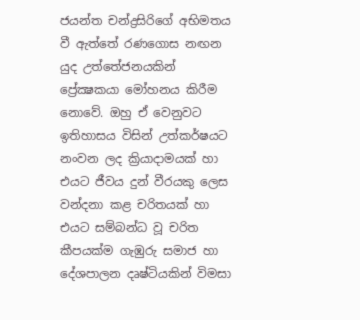ජයන්ත චන්ද්‍රසිරිගේ අභිමතය වී ඇත්තේ රණගොස නඟන යුද උත්තේජනයකින් ප්‍රේක්‍ෂකයා මෝහනය කිරීම නොවේ. ඔහු ඒ වෙනුවට ඉතිහාසය විසින් උත්කර්ෂයට නංවන ලද ක්‍රියාදාමයක්‌ හා එයට ජීවය දුන් වීරයකු ලෙස වන්දනා කළ චරිතයක්‌ හා එයට සම්බන්ධ වූ චරිත කීපයක්‌ම ගැඹුරු සමාජ හා දේශපාලන දෘෂ්ටියකින් විමසා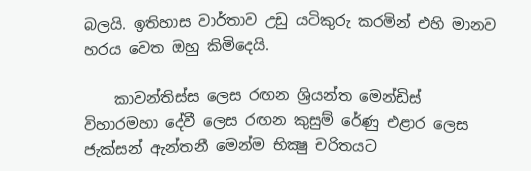බලයි. ඉතිහාස වාර්තාව උඩු යටිකුරු කරමින් එහි මානව හරය වෙත ඔහු කිමිදෙයි.

    කාවන්තිස්‌ස ලෙස රඟන ශ්‍රියන්ත මෙන්ඩිස්‌ විහාරමහා දේවී ලෙස රඟන කුසුම් රේණු එළාර ලෙස ජැක්‌සන් ඇන්තනී මෙන්ම භික්‍ෂු චරිතයට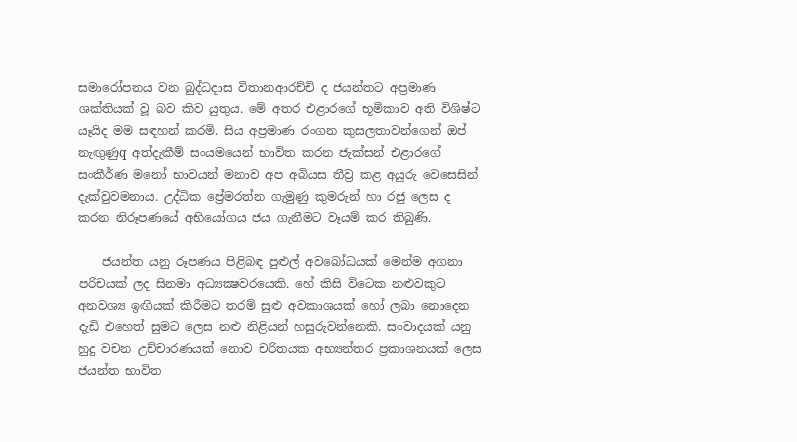සමාරෝපනය වන බුද්ධදාස විතානආරච්චි ද ජයන්තට අප්‍රමාණ ශක්‌තියක්‌ වූ බව කිව යුතුය. මේ අතර එළාරගේ භූමිකාව අති විශිෂ්ට යෑයිද මම සඳහන් කරමි. සිය අප්‍රමාණ රංගන කුසලතාවන්ගෙන් ඔප් නැඟුණුq අත්දැකීම් සංයමයෙන් භාවිත කරන ජැක්‌සන් එළාරගේ සංකීර්ණ මනෝ භාවයන් මනාව අප අබියස තීව්‍ර කළ අයුරු වෙසෙසින් දැක්‌වුවමනාය. උද්ධික ප්‍රේමරත්න ගැමුණු කුමරුන් හා රජු ලෙස ද කරන නිරූපණයේ අභියෝගය ජය ගැනීමට වෑයම් කර තිබුණි.

    ජයන්ත යනු රූපණය පිළිබඳ පුළුල් අවබෝධයක්‌ මෙන්ම අගනා පරිචයක්‌ ලද සිනමා අධ්‍යක්‍ෂවරයෙකි. හේ කිසි විටෙක නළුවකුට අනවශ්‍ය ඉඟියක්‌ කිරීමට තරම් සුළු අවකාශයක්‌ හෝ ලබා නොදෙන දැඩි එහෙත් සුමට ලෙස නළු නිළියන් හසුරුවන්නෙකි. සංවාදයක්‌ යනු හුදු වචන උච්චාරණයක්‌ නොව චරිතයක අභ්‍යන්තර ප්‍රකාශනයක්‌ ලෙස ජයන්ත භාවිත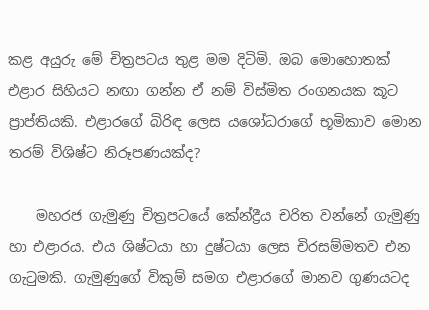කළ අයුරු මේ චිත්‍රපටය තුළ මම දිටිමි. ඔබ මොහොතක්‌ එළාර සිහියට නඟා ගන්න ඒ නම් විස්‌මිත රංගනයක කූට ප්‍රාප්තියකි. එළාරගේ බිරිඳ ලෙස යශෝධරාගේ භූමිකාව මොන තරම් විශිෂ්ට නිරූපණයක්‌ද?

    මහරජ ගැමුණු චිත්‍රපටයේ කේන්ද්‍රීය චරිත වන්නේ ගැමුණු හා එළාරය. එය ශිෂ්ටයා හා දුෂ්ටයා ලෙස චිරසම්මතව එන ගැටුමකි. ගැමුණුගේ විකුම් සමග එළාරගේ මානව ගුණයටද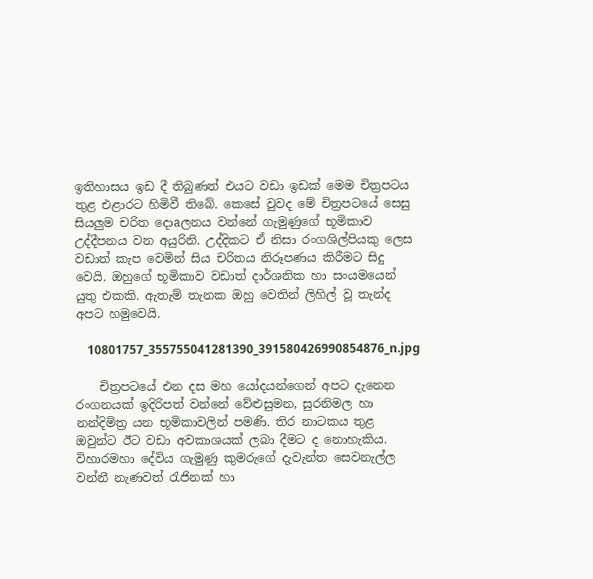ඉතිහාසය ඉඩ දී තිබුණත් එයට වඩා ඉඩක්‌ මෙම චිත්‍රපටය තුළ එළාරට හිමිවී තිබේ. කෙසේ වුවද මේ චිත්‍රපටයේ සෙසු සියලුම චරිත දොaලනය වන්නේ ගැමුණුගේ භූමිකාව උද්දීපනය වන අයුරිනි. උද්දිකට ඒ නිසා රංගශිල්පියකු ලෙස වඩාත් කැප වෙමින් සිය චරිතය නිරූපණය කිරීමට සිදු වෙයි. ඔහුගේ භූමිකාව වඩාත් දාර්ශනික හා සංයමයෙන් යුතු එකකි. ඇතැම් තැනක ඔහු වෙතින් ලිහිල් වූ තැන්ද අපට හමුවෙයි.

    10801757_355755041281390_391580426990854876_n.jpg

    චිත්‍රපටයේ එන දස මහ යෝදයන්ගෙන් අපට දැනෙන රංගනයක්‌ ඉදිරිපත් වන්නේ වේළුසුමන, සුරනිමල හා නන්දිමිත්‍ර යන භූමිකාවලින් පමණි. තිර නාටකය තුළ ඔවුන්ට ඊට වඩා අවකාශයක්‌ ලබා දීමට ද නොහැකිය. විහාරමහා දේවිය ගැමුණු කුමරුගේ දැවැන්ත සෙවනැල්ල වන්නී නැණවත් රැජිනක්‌ හා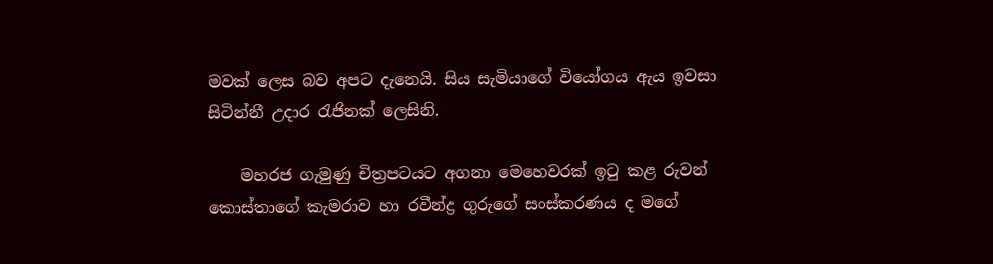මවක්‌ ලෙස බව අපට දැනෙයි. සිය සැමියාගේ වියෝගය ඇය ඉවසා සිටින්නී උදාර රැජිනක්‌ ලෙසිනි.

    මහරජ ගැමුණු චිත්‍රපටයට අගනා මෙහෙවරක්‌ ඉටු කළ රුවන් කොස්‌තාගේ කැමරාව හා රවීන්ද්‍ර ගුරුගේ සංස්‌කරණය ද මගේ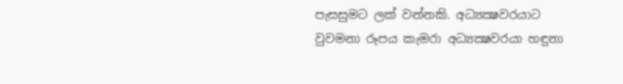පැසසුමට ලක්‌ වන්නකි. අධ්‍යක්‍ෂවරයාට වුවමනා රූපය කැමරා අධ්‍යක්‍ෂවරයා හඳුනා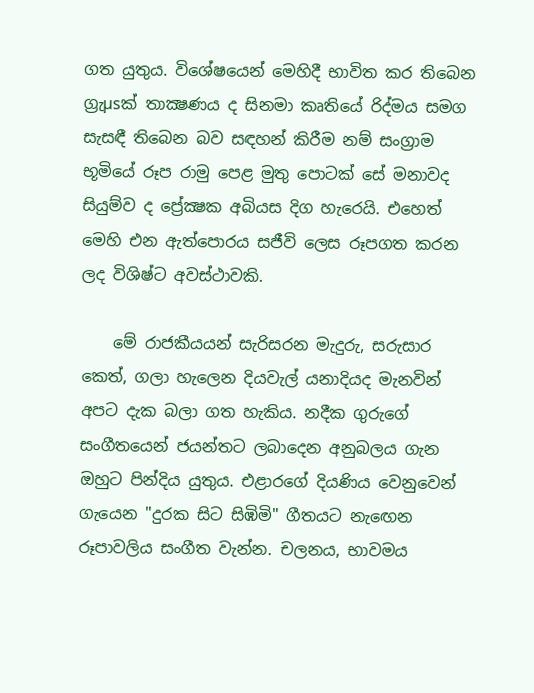ගත යුතුය. විශේෂයෙන් මෙහිදී භාවිත කර තිබෙන ග්‍රැµsක්‌ තාක්‍ෂණය ද සිනමා කෘතියේ රිද්මය සමග සැසඳී තිබෙන බව සඳහන් කිරීම නම් සංග්‍රාම භූමියේ රූප රාමු පෙළ මුතු පොටක්‌ සේ මනාවද සියුම්ව ද ප්‍රේක්‍ෂක අබියස දිග හැරෙයි. එහෙත් මෙහි එන ඇත්පොරය සජීවි ලෙස රූපගත කරන ලද විශිෂ්ට අවස්‌ථාවකි.

    මේ රාජකීයයන් සැරිසරන මැදුරු, සරුසාර කෙත්, ගලා හැලෙන දියවැල් යනාදියද මැනවින් අපට දැක බලා ගත හැකිය. නදීක ගුරුගේ සංගීතයෙන් ජයන්තට ලබාදෙන අනුබලය ගැන ඔහුට පින්දිය යුතුය. එළාරගේ දියණිය වෙනුවෙන් ගැයෙන "දුරක සිට සිඹිමි" ගීතයට නැඟෙන රූපාවලිය සංගීත වැන්න. චලනය, භාවමය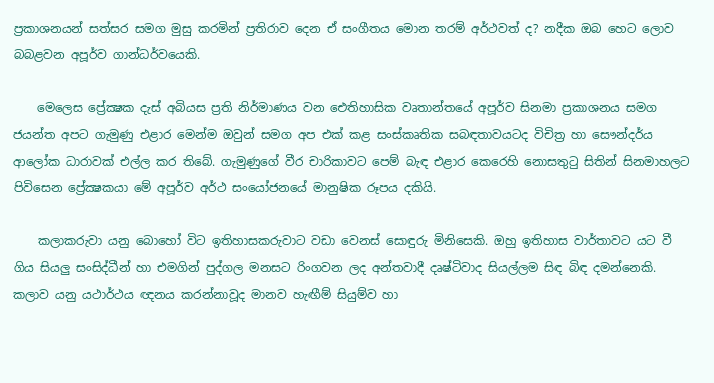ප්‍රකාශනයන් සත්සර සමග මුසු කරමින් ප්‍රතිරාව දෙන ඒ සංගීතය මොන තරම් අර්ථවත් ද? නදීක ඔබ හෙට ලොව බබළවන අපූර්ව ගාන්ධර්වයෙකි.

    මෙලෙස ප්‍රේක්‍ෂක දැස්‌ අබියස ප්‍රති නිර්මාණය වන ඓතිහාසික වෘතාන්තයේ අපූර්ව සිනමා ප්‍රකාශනය සමග ජයන්ත අපට ගැමුණු එළාර මෙන්ම ඔවුන් සමග අප එක්‌ කළ සංස්‌කෘතික සබඳතාවයටද විචිත්‍ර හා සෞන්දර්ය ආලෝක ධාරාවක්‌ එල්ල කර තිබේ. ගැමුණුගේ වීර චාරිකාවට පෙම් බැඳ එළාර කෙරෙහි නොසතුටු සිතින් සිනමාහලට පිවිසෙන ප්‍රේක්‍ෂකයා මේ අපූර්ව අර්ථ සංයෝජනයේ මානුෂික රූපය දකියි.

    කලාකරුවා යනු බොහෝ විට ඉතිහාසකරුවාට වඩා වෙනස්‌ සොඳුරු මිනිසෙකි. ඔහු ඉතිහාස වාර්තාවට යට වී ගිය සියලු සංසිද්ධීන් හා එමගින් පුද්ගල මනසට රිංගවන ලද අන්තවාදී දෘෂ්ටිවාද සියල්ලම සිඳ බිඳ දමන්නෙකි. කලාව යනු යථාර්ථය ඥනය කරන්නාවූද මානව හැඟීම් සියුම්ව හා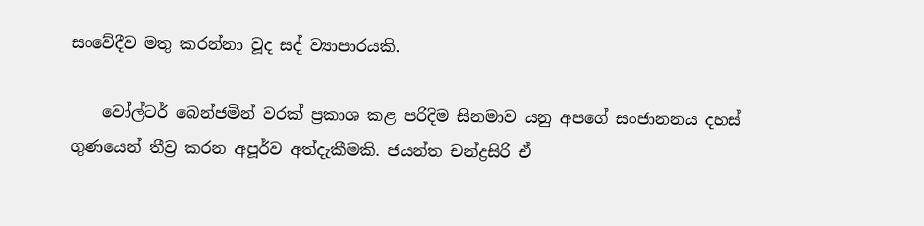සංවේදීව මතු කරන්නා වූද සද් ව්‍යාපාරයකි.

    වෝල්ටර් බෙන්ජමින් වරක්‌ ප්‍රකාශ කළ පරිදිම සිනමාව යනු අපගේ සංජානනය දහස්‌ ගුණයෙන් තීව්‍ර කරන අපූර්ව අත්දැකීමකි. ජයන්ත චන්ද්‍රසිරි ඒ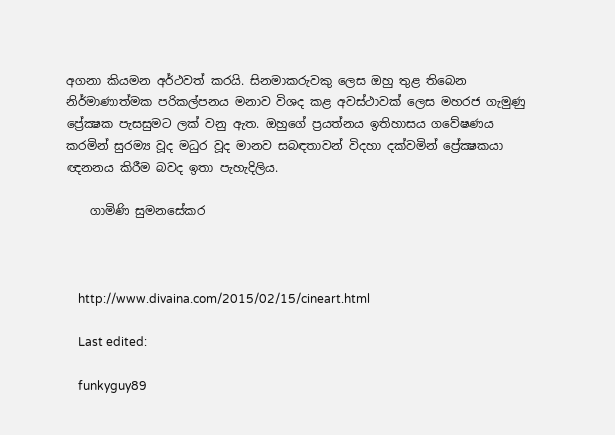අගනා කියමන අර්ථවත් කරයි. සිනමාකරුවකු ලෙස ඔහු තුළ තිබෙන නිර්මාණාත්මක පරිකල්පනය මනාව විශද කළ අවස්‌ථාවක්‌ ලෙස මහරජ ගැමුණු ප්‍රේක්‍ෂක පැසසුමට ලක්‌ වනු ඇත. ඔහුගේ ප්‍රයත්නය ඉතිහාසය ගවේෂණය කරමින් සුරම්‍ය වූද මධුර වූද මානව සබඳතාවන් විදහා දක්‌වමින් ප්‍රේක්‍ෂකයා ඥනනය කිරීම බවද ඉතා පැහැදිලිය.

    ගාමිණි සුමනසේකර



    http://www.divaina.com/2015/02/15/cineart.html

    Last edited:

    funkyguy89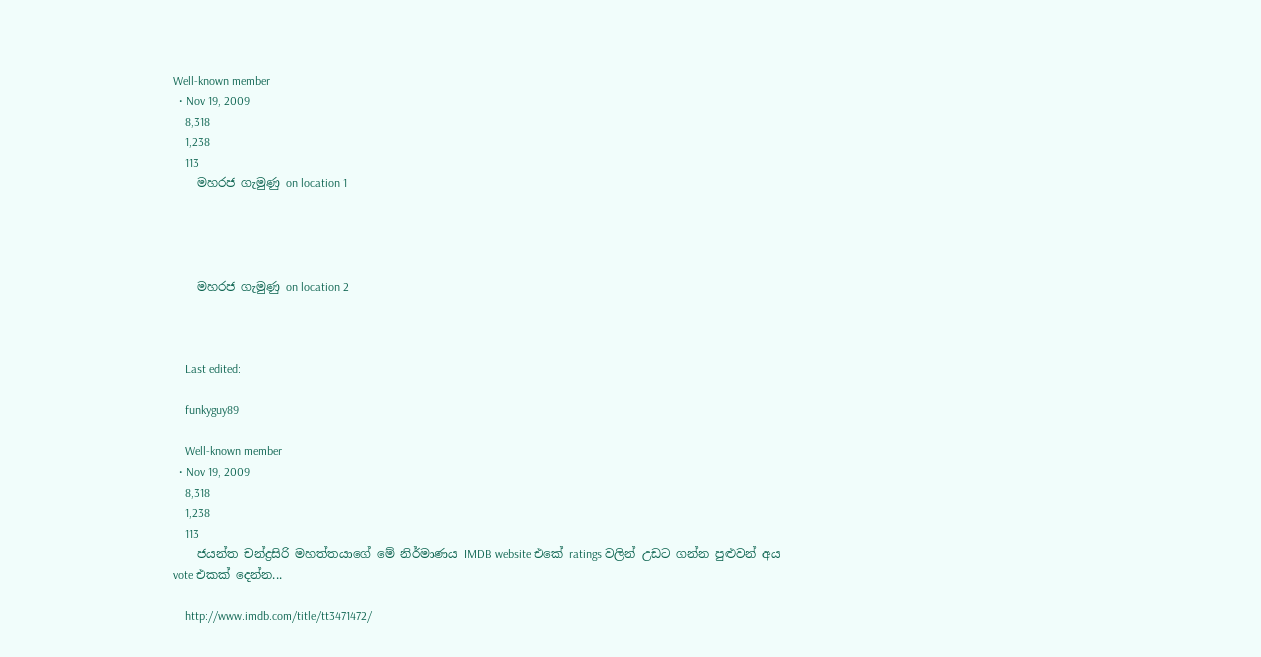Well-known member
  • Nov 19, 2009
    8,318
    1,238
    113
    මහරජ ගැමුණු on location 1




    මහරජ ගැමුණු on location 2



    Last edited:

    funkyguy89

    Well-known member
  • Nov 19, 2009
    8,318
    1,238
    113
    ජයන්ත චන්ද්‍රසිරි මහත්තයාගේ මේ නිර්මාණය IMDB website එකේ ratings වලින් උඩට ගන්න පුළුවන් අය vote එකක් දෙන්න...

    http://www.imdb.com/title/tt3471472/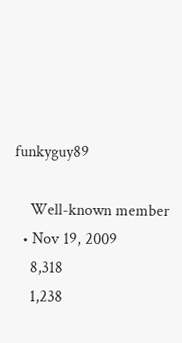funkyguy89

    Well-known member
  • Nov 19, 2009
    8,318
    1,238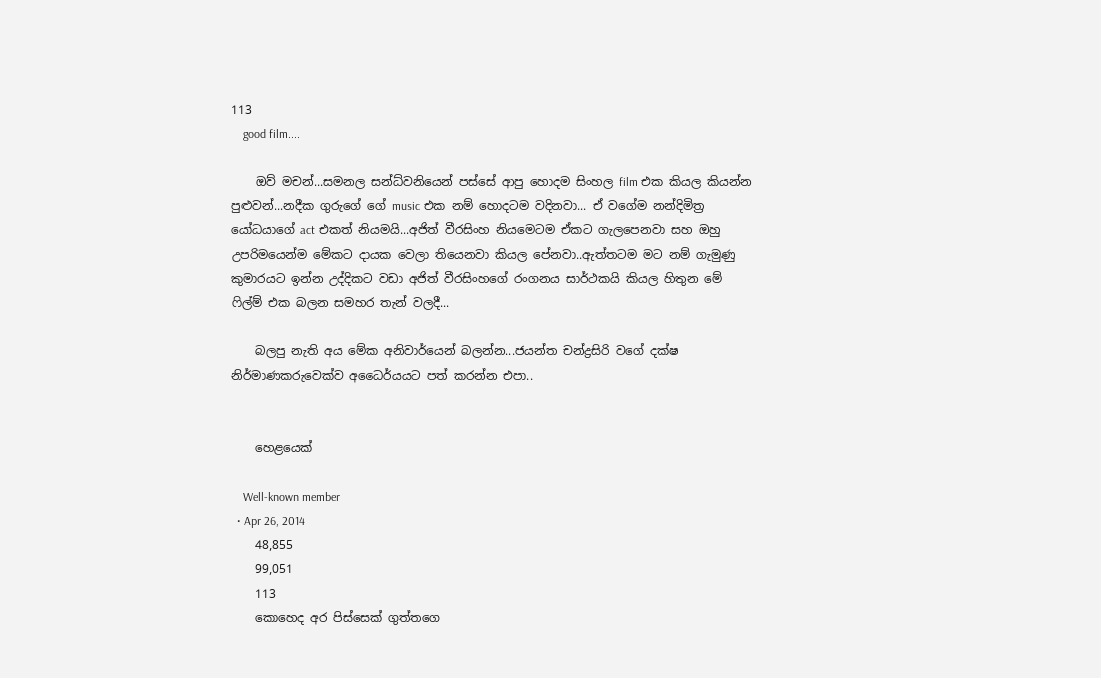113
    good film....

    ඔව් මචන්...සමනල සන්ධ්‍වනියෙන් පස්සේ ආපු හොදම සිංහල film එක කියල කියන්න පුළුවන්...නදීක ගුරුගේ ගේ music එක නම් හොදටම වදිනවා... ඒ වගේම නන්දිමිත්‍ර යෝධයාගේ act එකත් නියමයි...අජිත් වීරසිංහ නියමෙටම ඒකට ගැලපෙනවා සහ ඔහු උපරිමයෙන්ම මේකට දායක වෙලා තියෙනවා කියල පේනවා..ඇත්තටම මට නම් ගැමුණු කුමාරයට ඉන්න උද්දිකට වඩා අජිත් වීරසිංහගේ රංගනය සාර්ථකයි කියල හිතුන මේ ෆිල්ම් එක බලන සමහර තැන් වලදී...

    බලපු නැති අය මේක අනිවාර්යෙන් බලන්න...ජයන්ත චන්ද්‍රසිරි වගේ දක්ෂ නිර්මාණකරුවෙක්ව අධෛර්යයට පත් කරන්න එපා..


    හෙළයෙක්

    Well-known member
  • Apr 26, 2014
    48,855
    99,051
    113
    කොහෙද අර පිස්‌සෙක්‌ ගුත්තගෙ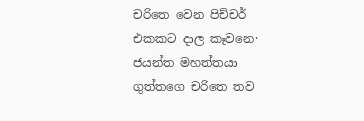චරිතෙ වෙන පිච්චර් එකකට දාල කෑවනෙ· ජයන්ත මහත්තයා ගුත්තගෙ චරිතෙ තව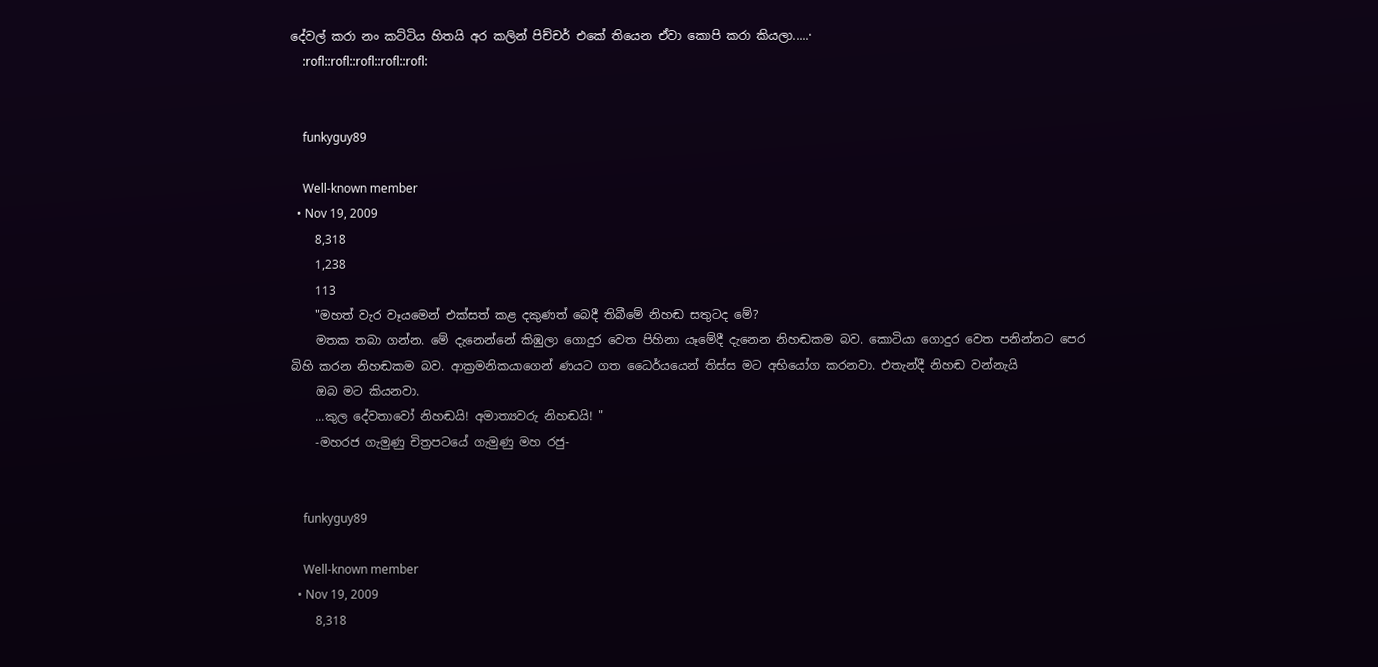දේවල් කරා නං කට්‌ටිය හිතයි අර කලින් පිච්චර් එකේ තියෙන ඒවා කොපි කරා කියලා.....·
    :rofl::rofl::rofl::rofl::rofl:


    funkyguy89

    Well-known member
  • Nov 19, 2009
    8,318
    1,238
    113
    "මහත් වැර වෑයමෙන් එක්සත් කළ දකුණත් බෙදී තිබීමේ නිහඬ සතුටද මේ?
    මතක තබා ගන්න. මේ දැනෙන්නේ කිඹුලා ගොදුර වෙත පිහිනා යෑමේදී දැනෙන නිහඬකම බව. කොටියා ගොදුර වෙත පනින්නට පෙර බිහි කරන නිහඬකම බව. ආක්‍රමනිකයාගෙන් ණයට ගත ධෛර්යයෙන් තිස්ස මට අභියෝග කරනවා. එතැන්දී නිහඬ වන්නැයි
    ඔබ මට කියනවා.
    ...කුල දේවතාවෝ නිහඬයි! අමාත්‍යවරු නිහඬයි! "
    -මහරජ ගැමුණු චිත්‍රපටයේ ගැමුණු මහ රජු-


    funkyguy89

    Well-known member
  • Nov 19, 2009
    8,318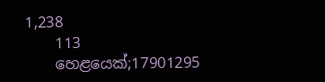1,238
    113
    හෙළයෙක්;17901295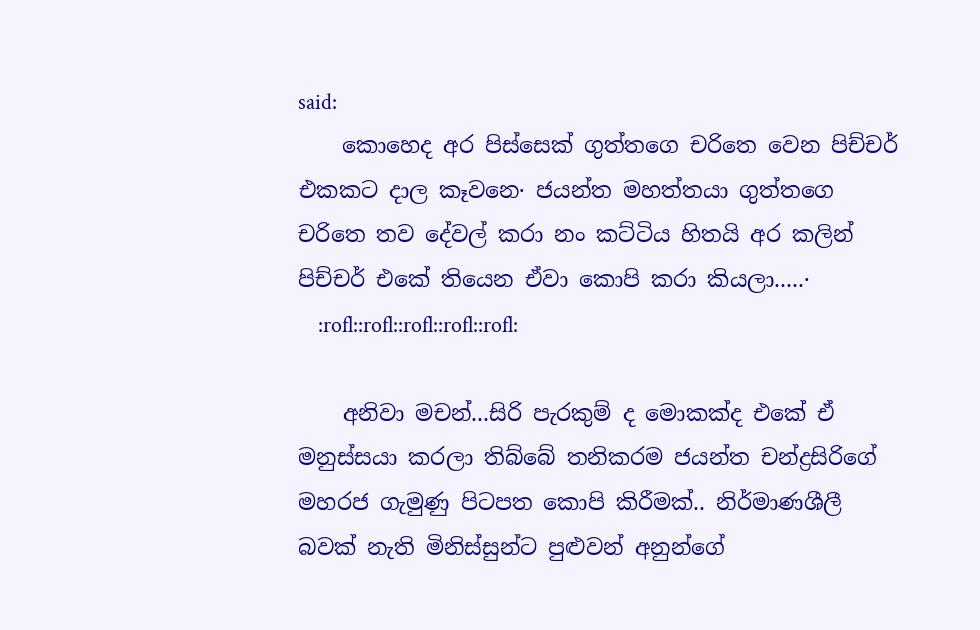said:
    කොහෙද අර පිස්‌සෙක්‌ ගුත්තගෙ චරිතෙ වෙන පිච්චර් එකකට දාල කෑවනෙ· ජයන්ත මහත්තයා ගුත්තගෙ චරිතෙ තව දේවල් කරා නං කට්‌ටිය හිතයි අර කලින් පිච්චර් එකේ තියෙන ඒවා කොපි කරා කියලා.....·
    :rofl::rofl::rofl::rofl::rofl:

    අනිවා මචන්...සිරි පැරකුම් ද මොකක්ද එකේ ඒ මනුස්සයා කරලා තිබ්බේ තනිකරම ජයන්ත චන්ද්‍රසිරිගේ මහරජ ගැමුණු පිටපත කොපි කිරීමක්.. නිර්මාණශීලී බවක් නැති මිනිස්සුන්ට පුළුවන් අනුන්ගේ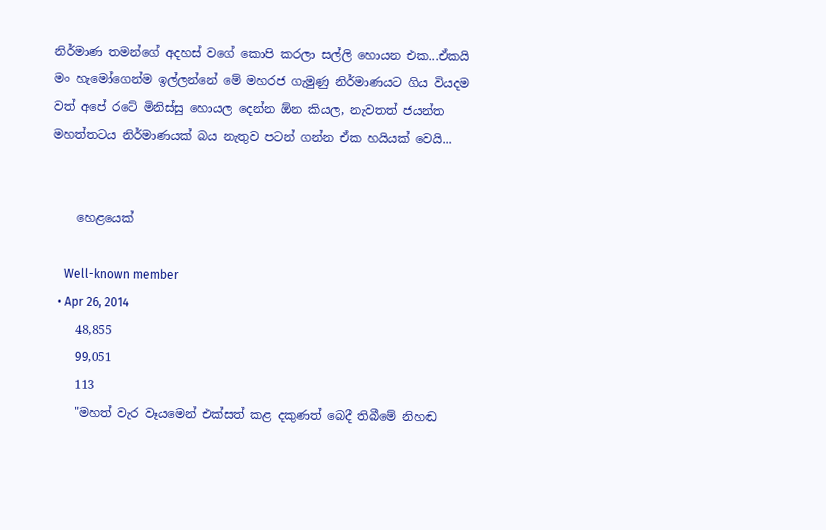නිර්මාණ තමන්ගේ අදහස් වගේ කොපි කරලා සල්ලි හොයන එක...ඒකයි මං හැමෝගෙන්ම ඉල්ලන්නේ මේ මහරජ ගැමුණු නිර්මාණයට ගිය වියදම වත් අපේ රටේ මිනිස්සු හොයල දෙන්න ඕන කියල, නැවතත් ජයන්ත මහත්තටය නිර්මාණයක් බය නැතුව පටන් ගන්න ඒක හයියක් වෙයි...


    හෙළයෙක්

    Well-known member
  • Apr 26, 2014
    48,855
    99,051
    113
    "මහත් වැර වෑයමෙන් එක්සත් කළ දකුණත් බෙදී තිබීමේ නිහඬ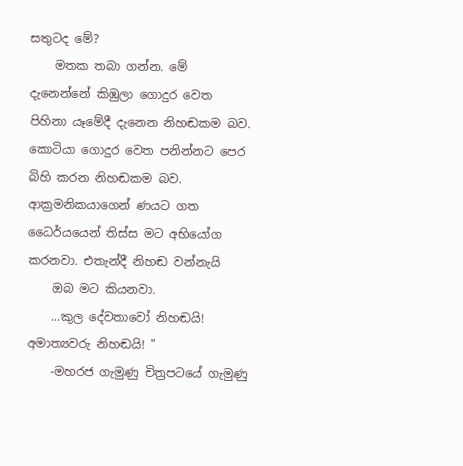සතුටද මේ?
    මතක තබා ගන්න. මේ දැනෙන්නේ කිඹුලා ගොදුර වෙත පිහිනා යෑමේදී දැනෙන නිහඬකම බව. කොටියා ගොදුර වෙත පනින්නට පෙර බිහි කරන නිහඬකම බව. ආක්‍රමනිකයාගෙන් ණයට ගත ධෛර්යයෙන් තිස්ස මට අභියෝග කරනවා. එතැන්දී නිහඬ වන්නැයි
    ඔබ මට කියනවා.
    ...කුල දේවතාවෝ නිහඬයි! අමාත්‍යවරු නිහඬයි! "
    -මහරජ ගැමුණු චිත්‍රපටයේ ගැමුණු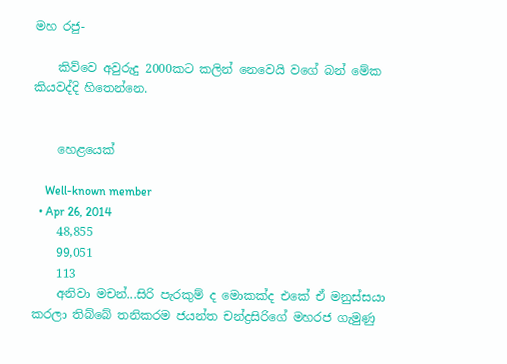මහ රජු-

    කිව්වෙ අවුරුදු 2000කට කලින් නෙවෙයි වගේ බන් මේක කියවද්දි හිතෙන්නෙ.


    හෙළයෙක්

    Well-known member
  • Apr 26, 2014
    48,855
    99,051
    113
    අනිවා මචන්...සිරි පැරකුම් ද මොකක්ද එකේ ඒ මනුස්සයා කරලා තිබ්බේ තනිකරම ජයන්ත චන්ද්‍රසිරිගේ මහරජ ගැමුණු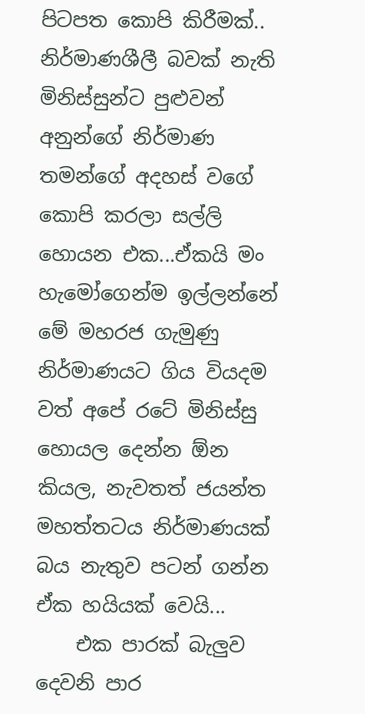පිටපත කොපි කිරීමක්.. නිර්මාණශීලී බවක් නැති මිනිස්සුන්ට පුළුවන් අනුන්ගේ නිර්මාණ තමන්ගේ අදහස් වගේ කොපි කරලා සල්ලි හොයන එක...ඒකයි මං හැමෝගෙන්ම ඉල්ලන්නේ මේ මහරජ ගැමුණු නිර්මාණයට ගිය වියදම වත් අපේ රටේ මිනිස්සු හොයල දෙන්න ඕන කියල, නැවතත් ජයන්ත මහත්තටය නිර්මාණයක් බය නැතුව පටන් ගන්න ඒක හයියක් වෙයි...
    එක පාරක් බැලුව දෙවනි පාර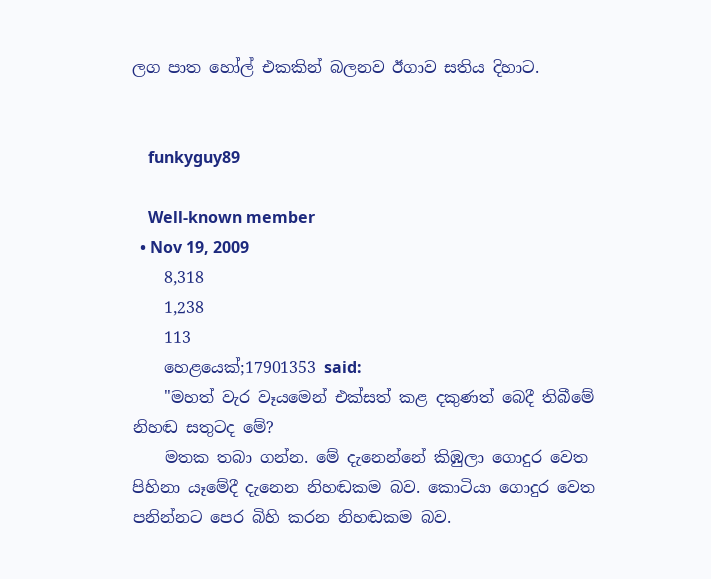ලග පාත හෝල් එකකින් බලනව ඊගාව සතිය දිහාට.


    funkyguy89

    Well-known member
  • Nov 19, 2009
    8,318
    1,238
    113
    හෙළයෙක්;17901353 said:
    "මහත් වැර වෑයමෙන් එක්සත් කළ දකුණත් බෙදී තිබීමේ නිහඬ සතුටද මේ?
    මතක තබා ගන්න. මේ දැනෙන්නේ කිඹුලා ගොදුර වෙත පිහිනා යෑමේදී දැනෙන නිහඬකම බව. කොටියා ගොදුර වෙත පනින්නට පෙර බිහි කරන නිහඬකම බව.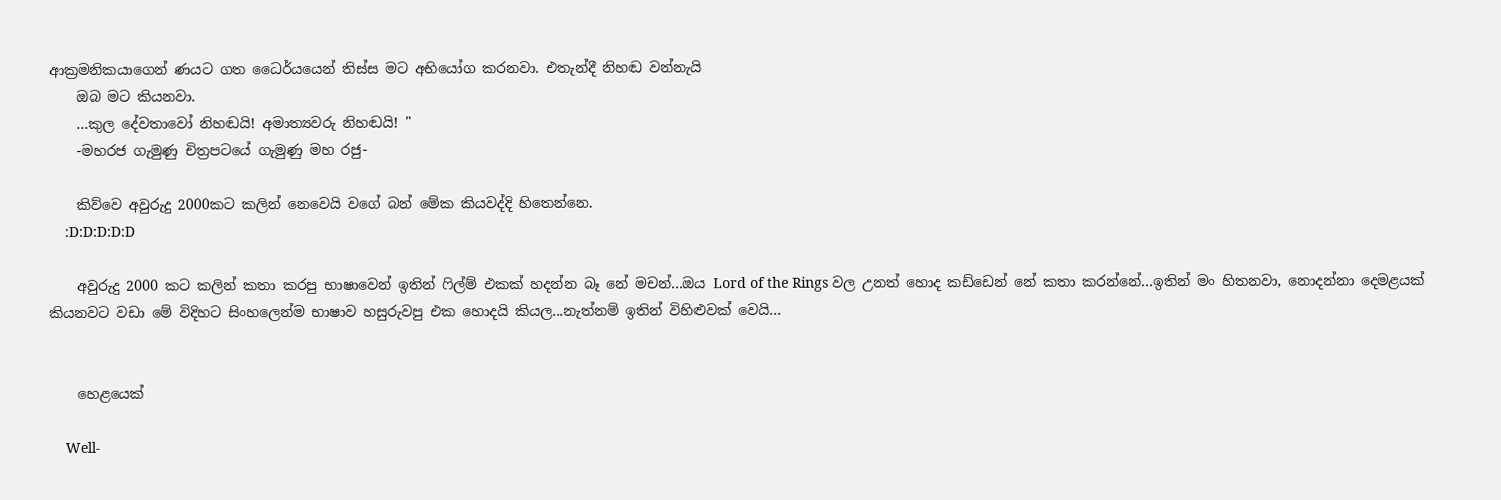ආක්‍රමනිකයාගෙන් ණයට ගත ධෛර්යයෙන් තිස්ස මට අභියෝග කරනවා. එතැන්දී නිහඬ වන්නැයි
    ඔබ මට කියනවා.
    ...කුල දේවතාවෝ නිහඬයි! අමාත්‍යවරු නිහඬයි! "
    -මහරජ ගැමුණු චිත්‍රපටයේ ගැමුණු මහ රජු-

    කිව්වෙ අවුරුදු 2000කට කලින් නෙවෙයි වගේ බන් මේක කියවද්දි හිතෙන්නෙ.
    :D:D:D:D:D

    අවුරුදු 2000 කට කලින් කතා කරපු භාෂාවෙන් ඉතින් ෆිල්ම් එකක් හදන්න බෑ නේ මචන්...ඔය Lord of the Rings වල උනත් හොද කඩ්ඩෙන් නේ කතා කරන්නේ...ඉතින් මං හිතනවා, නොදන්නා දෙමළයක් කියනවට වඩා මේ විදිහට සිංහලෙන්ම භාෂාව හසුරුවපු එක හොදයි කියල...නැත්නම් ඉතින් විහිළුවක් වෙයි...


    හෙළයෙක්

    Well-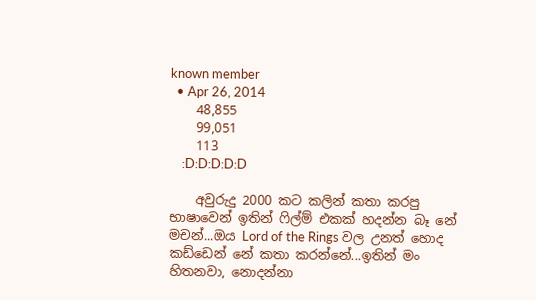known member
  • Apr 26, 2014
    48,855
    99,051
    113
    :D:D:D:D:D

    අවුරුදු 2000 කට කලින් කතා කරපු භාෂාවෙන් ඉතින් ෆිල්ම් එකක් හදන්න බෑ නේ මචන්...ඔය Lord of the Rings වල උනත් හොද කඩ්ඩෙන් නේ කතා කරන්නේ...ඉතින් මං හිතනවා, නොදන්නා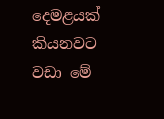දෙමළයක් කියනවට වඩා මේ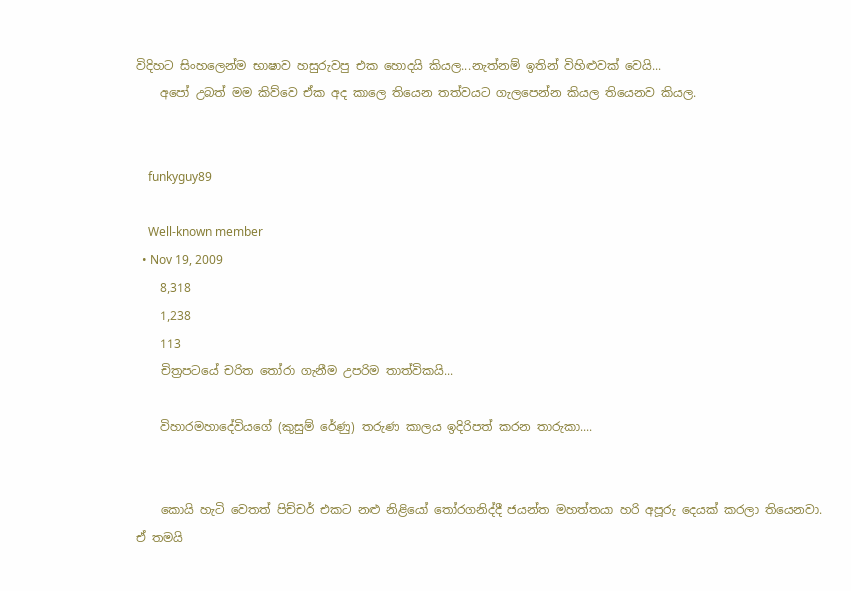විදිහට සිංහලෙන්ම භාෂාව හසුරුවපු එක හොදයි කියල...නැත්නම් ඉතින් විහිළුවක් වෙයි...
    අපෝ උබත් මම කිව්වෙ ඒක අද කාලෙ තියෙන තත්වයට ගැලපෙන්න කියල තියෙනව කියල.


    funkyguy89

    Well-known member
  • Nov 19, 2009
    8,318
    1,238
    113
    චිත්‍රපටයේ චරිත තෝරා ගැනීම උපරිම තාත්විකයි...

    විහාරමහාදේවියගේ (කුසුම් රේණු) තරුණ කාලය ඉදිරිපත් කරන තාරුකා....


    කොයි හැටි වෙතත් පිච්චර් එකට නළු නිළියෝ තෝරගනිද්දී ජයන්ත මහත්තයා හරි අපූරු දෙයක්‌ කරලා තියෙනවා. ඒ තමයි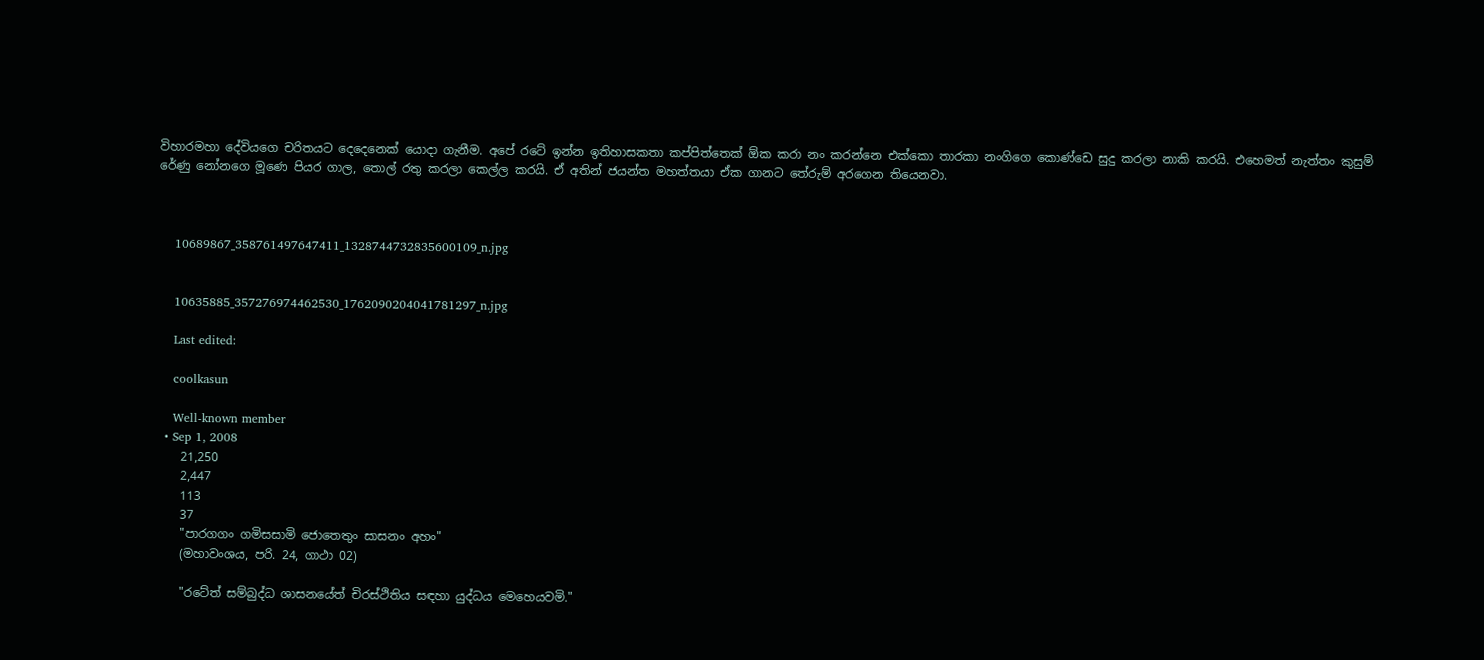විහාරමහා දේවියගෙ චරිතයට දෙදෙනෙක්‌ යොදා ගැනීම. අපේ රටේ ඉන්න ඉතිහාසකතා කප්පිත්තෙක්‌ ඕක කරා නං කරන්නෙ එක්‌කො තාරකා නංගිගෙ කොණ්‌ඩෙ සුදු කරලා නාකි කරයි. එහෙමත් නැත්තං කුසුම් රේණු නෝනගෙ මූණෙ පියර ගාල, තොල් රතු කරලා කෙල්ල කරයි. ඒ අතින් ජයන්ත මහත්තයා ඒක ගානට තේරුම් අරගෙන තියෙනවා.



    10689867_358761497647411_1328744732835600109_n.jpg


    10635885_357276974462530_1762090204041781297_n.jpg

    Last edited:

    coolkasun

    Well-known member
  • Sep 1, 2008
    21,250
    2,447
    113
    37
    "පාරගගං ගමිසසාමි ජොතෙතුං සාසනං අහං"
    (මහාවංශය, පරි. 24, ගාථා 02)

    "රටේත් සම්බුද්ධ ශාසනයේත් චිරස්‌ථිතිය සඳහා යුද්ධය මෙහෙයවමි."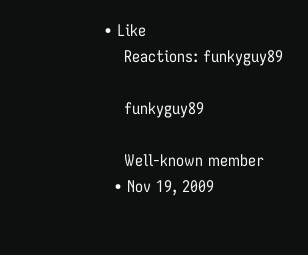• Like
    Reactions: funkyguy89

    funkyguy89

    Well-known member
  • Nov 19, 2009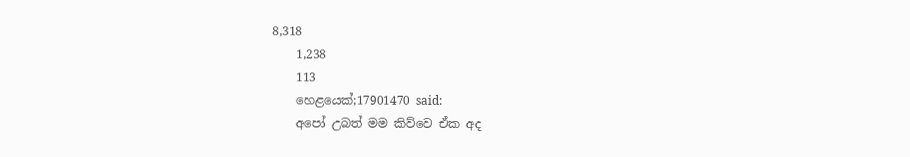8,318
    1,238
    113
    හෙළයෙක්;17901470 said:
    අපෝ උබත් මම කිව්වෙ ඒක අද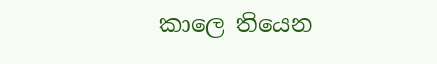කාලෙ තියෙන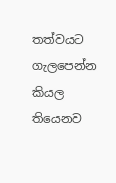තත්වයට ගැලපෙන්න කියල තියෙනව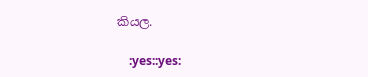කියල.

    :yes::yes: